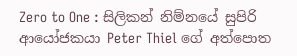Zero to One : සිලිකන් නිම්නයේ සුපිරි ආයෝජකයා Peter Thiel ගේ අත්පොත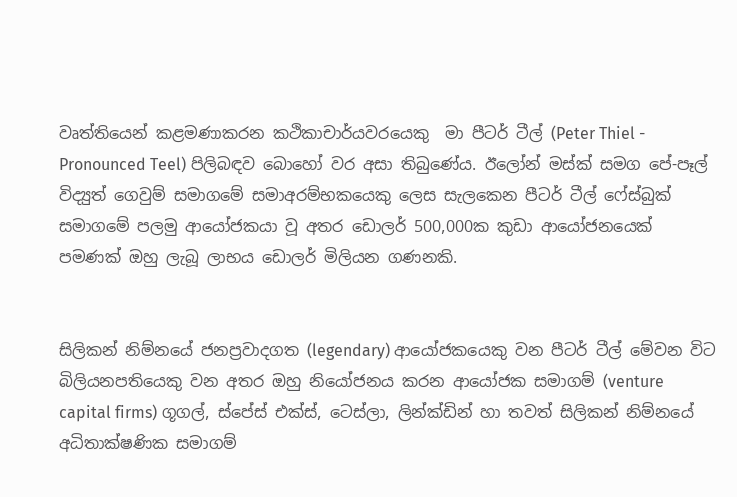වෘත්තියෙන් කළමණාකරන කථිකාචාර්යවරයෙකු  මා පීටර් ටීල් (Peter Thiel - Pronounced Teel) පිලිබඳව බොහෝ වර අසා තිබුණේය. ඊලෝන් මස්ක් සමග පේ-පෑල් විද්‍යුත් ගෙවුම් සමාගමේ සමාඅරම්භකයෙකු ලෙස සැලකෙන පීටර් ටීල් ෆේස්බුක් සමාගමේ පලමු ආයෝජකයා වූ අතර ඩොලර් 500,000ක කුඩා ආයෝජනයෙක් පමණක් ඔහු ලැබූ ලාභය ඩොලර් මිලියන ගණනකි.


සිලිකන් නිම්නයේ ජනප්‍රවාදගත (legendary) ආයෝජකයෙකු වන පීටර් ටීල් මේවන විට බිලියනපතියෙකු වන අතර ඔහු නියෝජනය කරන ආයෝජක සමාගම් (venture capital firms) ගූගල්, ස්පේස් එක්ස්, ටෙස්ලා, ලින්ක්ඩින් හා තවත් සිලිකන් නිම්නයේ අධිතාක්ෂණික සමාගම්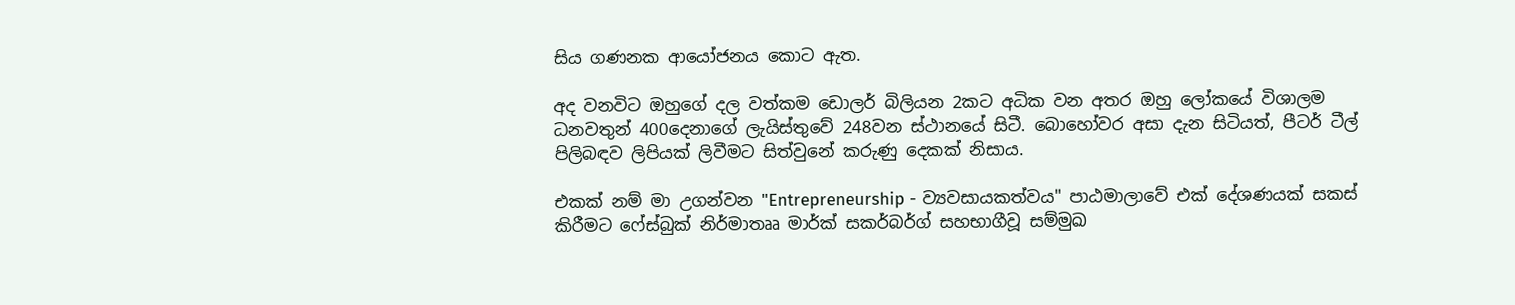සිය ගණනක ආයෝජනය කොට ඇත.

අද වනවිට ඔහුගේ දල වත්කම ඩොලර් බිලියන 2කට අධික වන අතර ඔහු ලෝකයේ විශාලම ධනවතුන් 400දෙනාගේ ලැයිස්තුවේ 248වන ස්ථානයේ සිටී. බොහෝවර අසා දැන සිටියත්, පීටර් ටීල් පිලිබඳව ලිපියක් ලිවීමට සිත්වුනේ කරුණු දෙකක් නිසාය.

එකක් නම් මා උගන්වන "Entrepreneurship - ව්‍යවසායකත්වය" පාඨමාලාවේ එක් දේශණයක් සකස් කිරීමට ෆේස්බුක් නිර්මාතෲ මාර්ක් සකර්බර්ග් සහභාගීවූ සම්මුඛ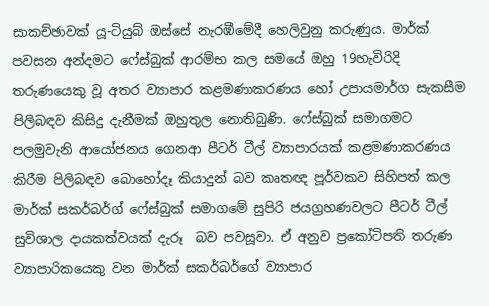සාකච්ඡාවක් යූ-ටියුබ් ඔස්සේ නැරඹීමේදී හෙලිවුනු කරුණුය. මාර්ක් පවසන අන්දමට ෆේස්බුක් ආරම්භ කල සමයේ ඔහු 19හැවිරිදි තරුණයෙකු වූ අතර ව්‍යාපාර කළමණාකරණය හෝ උපායමාර්ග සැකසීම පිලිබඳව කිසිදු දැනීමක් ඔහුතුල නොතිබුණි. ෆේස්බුක් සමාගමට පලමුවැනි ආයෝජනය ගෙනආ පීටර් ටීල් ව්‍යාපාරයක් කළමණාකරණය කිරීම පිලිබඳව බොහෝදෑ කියාදුන් බව කෘතඥ පූර්වකව සිහිපත් කල මාර්ක් සකර්බර්ග් ෆේස්බුක් සමාගමේ සුපිරි ජයග්‍රහණවලට පීටර් ටීල් සුවිශාල දායකත්වයක් දැරූ  බව පවසූවා. ඒ අනුව ප්‍රකෝටිපති තරුණ ව්‍යාපාරිකයෙකු වන මාර්ක් සකර්බර්ගේ ව්‍යාපාර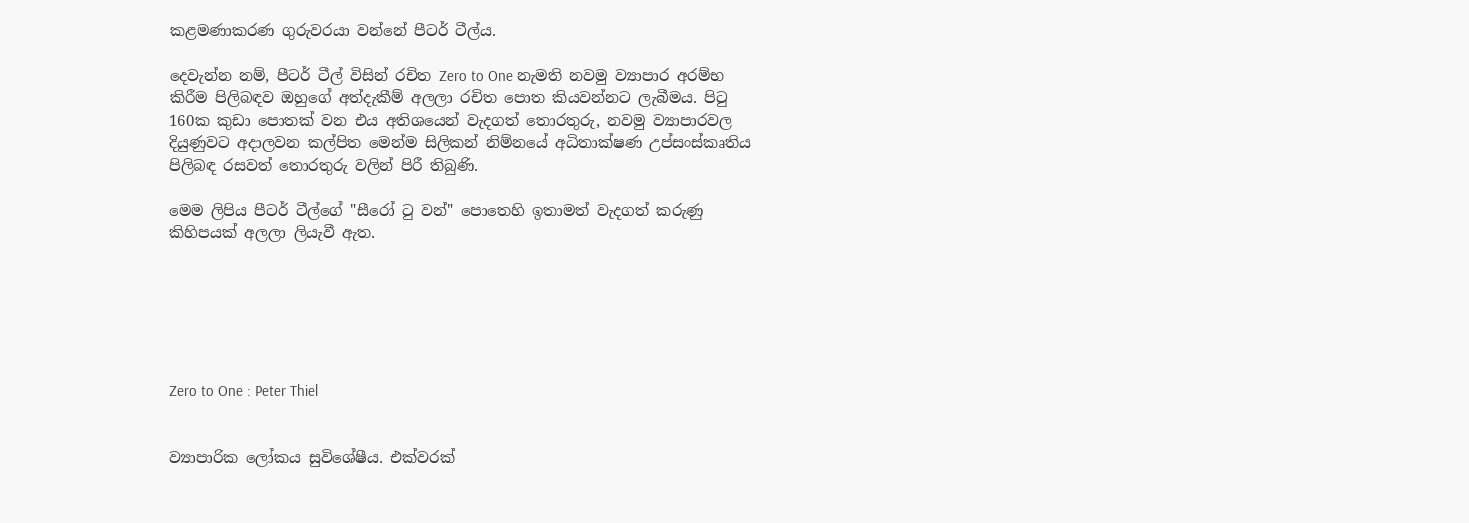කළමණාකරණ ගුරුවරයා වන්නේ පීටර් ටීල්ය.

දෙවැන්න නම්, පීටර් ටීල් විසින් රචිත Zero to One නැමති නවමු ව්‍යාපාර අරම්භ කිරීම පිලිබඳව ඔහුගේ අත්දැකීම් අලලා රචිත පොත කියවන්නට ලැබීමය. පිටු 160ක කුඩා පොතක් වන එය අතිශයෙන් වැදගත් තොරතුරු, නවමු ව්‍යාපාරවල දියුණුවට අදාලවන කල්පිත මෙන්ම සිලිකන් නිම්නයේ අධිතාක්ෂණ උප්සංස්කෘතිය පිලිබඳ රසවත් තොරතුරු වලින් පිරී තිබුණි.

මෙම ලිපිය පීටර් ටීල්ගේ "සීරෝ ටු වන්" පොතෙහි ඉතාමත් වැදගත් කරුණු කිහිපයක් අලලා ලියැවී ඇත.






Zero to One : Peter Thiel


ව්‍යාපාරික ලෝකය සුවිශේෂීය. එක්වරක්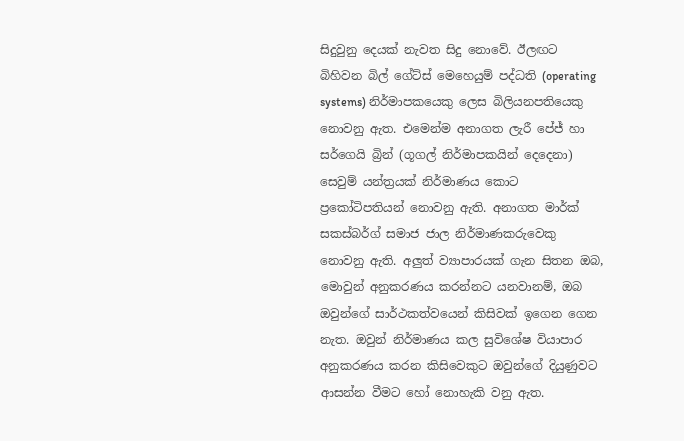සිදුවුනු දෙයක් නැවත සිදු නොවේ. ඊලඟට බිහිවන බිල් ගේට්ස් මෙහෙයුම් පද්ධති (operating systems) නිර්මාපකයෙකු ලෙස බිලියනපතියෙකු නොවනු ඇත. එමෙන්ම අනාගත ලැරී පේජ් හා සර්ගෙයි බ්‍රින් (ගූගල් නිර්මාපකයින් දෙදෙනා) සෙවුම් යන්ත්‍රයක් නිර්මාණය කොට ප්‍රකෝටිපතියන් නොවනු ඇති. අනාගත මාර්ක් සකස්බර්ග් සමාජ ජාල නිර්මාණකරුවෙකු නොවනු ඇති. අලුත් ව්‍යාපාරයක් ගැන සිතන ඔබ, මොවුන් අනුකරණය කරන්නට යනවානම්, ඔබ ඔවුන්ගේ සාර්ථකත්වයෙන් කිසිවක් ඉගෙන ගෙන නැත. ඔවුන් නිර්මාණය කල සුවිශේෂ වි‍යාපාර අනුකරණය කරන කිසිවෙකුට ඔවුන්ගේ දියුණුවට ආසන්න වීමට හෝ නොහැකි වනු ඇත.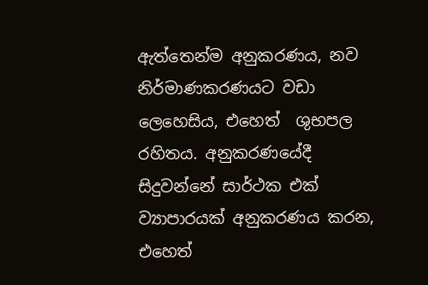ඇත්තෙන්ම අනුකරණය, නව නිර්මාණකරණයට වඩා ලෙහෙසිය, එහෙත්  ශුභපල රහිතය. අනුකරණයේදී සිදුවන්නේ සාර්ථක එක් ව්‍යාපාරයක් අනුකරණය කරන, එහෙත්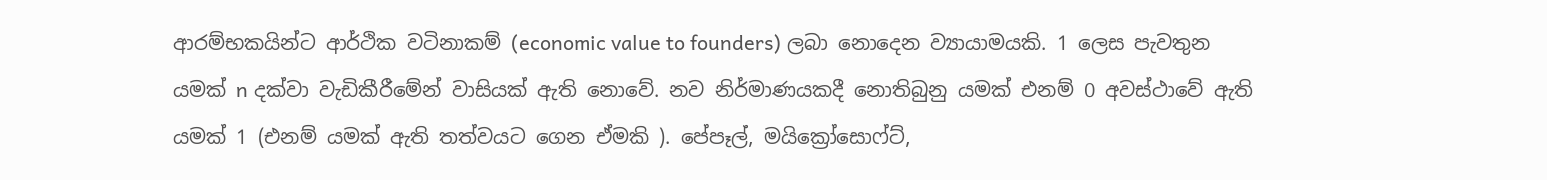ආරම්භකයින්ට ආර්ථික වටිනාකම් (economic value to founders) ලබා නොදෙන ව්‍යායාමයකි. 1 ලෙස පැවතුන යමක් n දක්වා වැඩිකීරීමේන් වාසියක් ඇති නොවේ. නව නිර්මාණයකදී නොතිබුනු යමක් එනම් 0 අවස්ථාවේ ඇති යමක් 1 (එනම් යමක් ඇති තත්වයට ගෙන ඒමකි ). පේපෑල්, මයික්‍රෝසොෆ්ට්,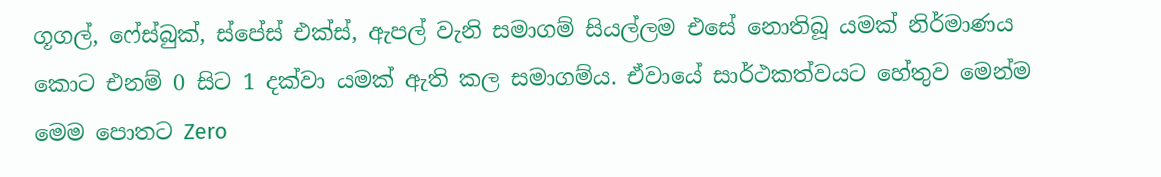ගූගල්, ෆේස්බුක්, ස්පේස් එක්ස්, ඇපල් වැනි සමාගම් සියල්ලම එසේ නොතිබූ යමක් නිර්මාණය කොට එනම් 0 සිට 1 දක්වා යමක් ඇති කල සමාගම්ය. ඒවායේ සාර්ථකත්වයට හේතුව මෙන්ම මෙම පොතට Zero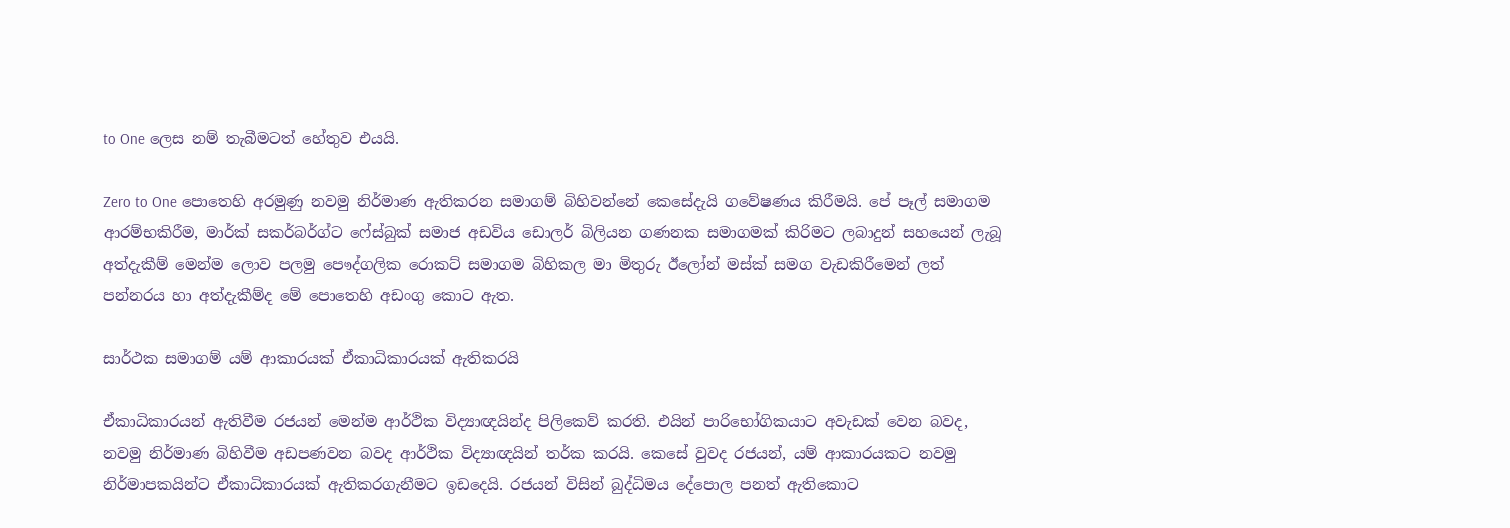to One ලෙස නම් තැබීමටත් හේතුව එයයි.

Zero to One පොතෙහි අරමුණු නවමු නිර්මාණ ඇතිකරන සමාගම් බිහිවන්නේ කෙසේදැයි ගවේෂණය කිරීමයි. පේ පෑල් සමාගම ආරම්භකිරීම, මාර්ක් සකර්බර්ග්ට ෆේස්බුක් සමාජ අඩවිය ඩොලර් බිලියන ගණනක සමාගමක් කිරිමට ලබාදුන් සහයෙන් ලැබූ අත්දැකීම් මෙන්ම ලොව පලමු පෞද්ගලික රොකට් සමාගම බිහිකල මා මිතුරු ඊලෝන් මස්ක් සමග වැඩකිරීමෙන් ලත් පන්නරය හා අත්දැකීම්ද මේ පොතෙහි අඩංගු කොට ඇත.

සාර්ථක සමාගම් යම් ආකාරයක් ඒකාධිකාරයක් ඇතිකරයි

ඒකාධිකාරයන් ඇතිවීම රජයන් මෙන්ම ආර්ථික විද්‍යාඥයින්ද පිලිකෙව් කරති. එයින් පාරිභෝගිකයාට අවැඩක් වෙන බවද, නවමු නිර්මාණ බිහිවීම අඩපණවන බවද ආර්ථික විද්‍යාඥයින් තර්ක කරයි. කෙසේ වුවද රජයන්, යම් ආකාරයකට නවමු නිර්මාපකයින්ට ඒකාධිකාරයක් ඇතිකරගැනීමට ඉඩදෙයි. රජයන් විසින් බුද්ධිමය දේපොල පනත් ඇතිකොට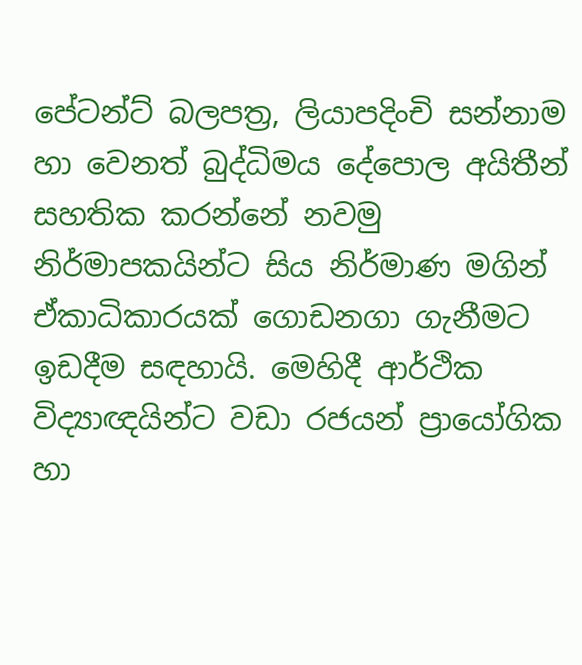පේටන්ට් බලපත්‍ර, ලියාපදිංචි සන්නාම හා වෙනත් බුද්ධිමය දේපොල අයිතීන් සහතික කරන්නේ නවමු නිර්මාපකයින්ට සිය නිර්මාණ මගින් ඒකාධිකාරයක් ගොඩනගා ගැනීමට ඉඩදීම සඳහායි. මෙහිදී ආර්ථික විද්‍යාඥයින්ට වඩා රජයන් ප්‍රායෝගික හා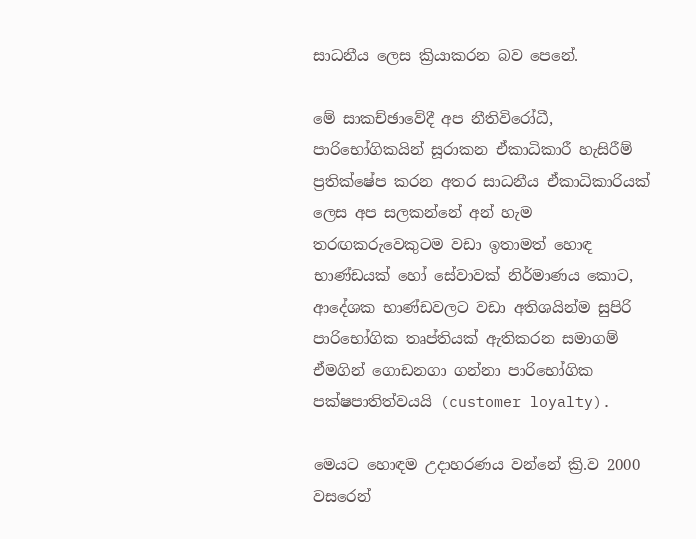සාධනීය ලෙස ක්‍රියාකරන බව පෙනේ.

මේ සාකච්ඡාවේදී අප නීතිවිරෝධී, පාරිභෝගිකයින් සූරාකන ඒකාධිකාරී හැසිරීම් ප්‍රතික්ෂේප කරන අතර සාධනීය ඒකාධිකාරියක් ලෙස අප සලකන්නේ අන් හැම තරඟකරුවෙකුටම වඩා ඉතාමත් හොඳ භාණ්ඩයක් හෝ සේවාවක් නිර්මාණය කොට, ආදේශක භාණ්ඩවලට වඩා අතිශයින්ම සුපිරි පාරිභෝගික තෘප්තියක් ඇතිකරන සමාගම් ඒමගින් ගොඩනගා ගන්නා පාරිභෝගික පක්ෂපාතිත්වයයි (customer loyalty).

මෙයට හොඳම උදාහරණය වන්නේ ක්‍රි.ව 2000 වසරෙන්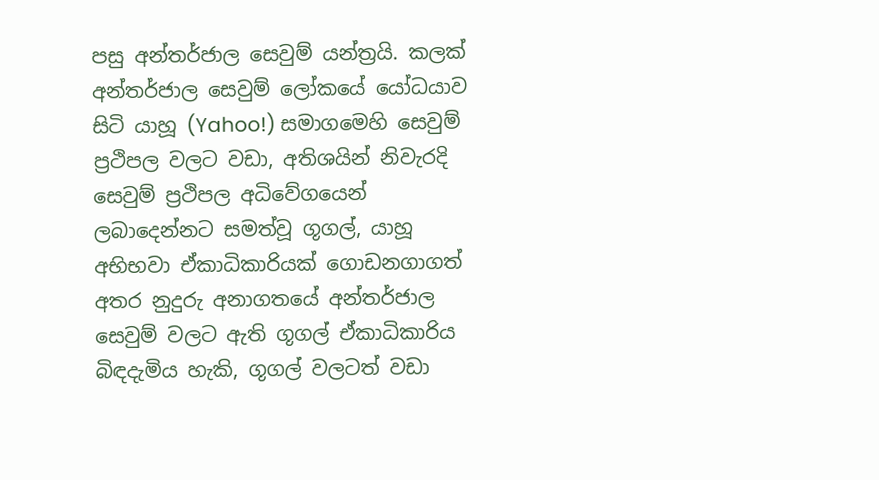පසු අන්තර්ජාල සෙවුම් යන්ත්‍රයි. කලක් අන්තර්ජාල සෙවුම් ලෝකයේ යෝධයාව සිටි යාහූ (Yahoo!) සමාගමෙහි සෙවුම් ප්‍රථිපල වලට වඩා, අතිශයින් නිවැරදි සෙවුම් ප්‍රථිපල අධිවේගයෙන් ලබාදෙන්නට සමත්වූ ගූගල්, යාහූ අභිභවා ඒකාධිකාරියක් ගොඩනගාගත් අතර නුදුරු අනාගතයේ අන්තර්ජාල සෙවුම් වලට ඇති ගූගල් ඒකාධිකාරිය බිඳදැමිය හැකි, ගූගල් වලටත් වඩා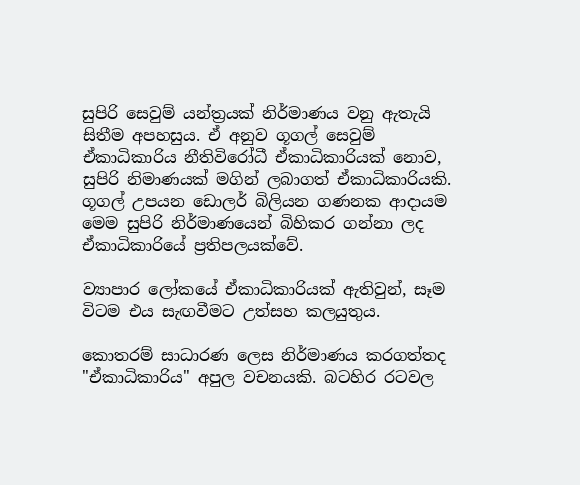සුපිරි සෙවුම් යන්ත්‍රයක් නිර්මාණය වනු ඇතැයි සිතීම අපහසුය. ඒ අනුව ගූගල් සෙවුම් ඒකාධිකාරිය නීතිවිරෝධී ඒකාධිකාරියක් නොව, සුපිරි නිමාණයක් මගින් ලබාගත් ඒකාධිකාරියකි. ගූගල් උපයන ඩොලර් බිලියන ගණනක ආදායම මෙම සුපිරි නිර්මාණයෙන් බිහිකර ගන්නා ලද ඒකාධිකාරියේ ප්‍රතිපලයක්වේ.

ව්‍යාපාර ලෝකයේ ඒකාධිකාරියක් ඇතිවුන්, සෑම විටම එය සැඟවීමට උත්සහ කලයුතුය.

කොතරම් සාධාරණ ලෙස නිර්මාණය කරගත්තද "ඒකාධිකාරිය" අපුල වචනයකි. බටහිර රටවල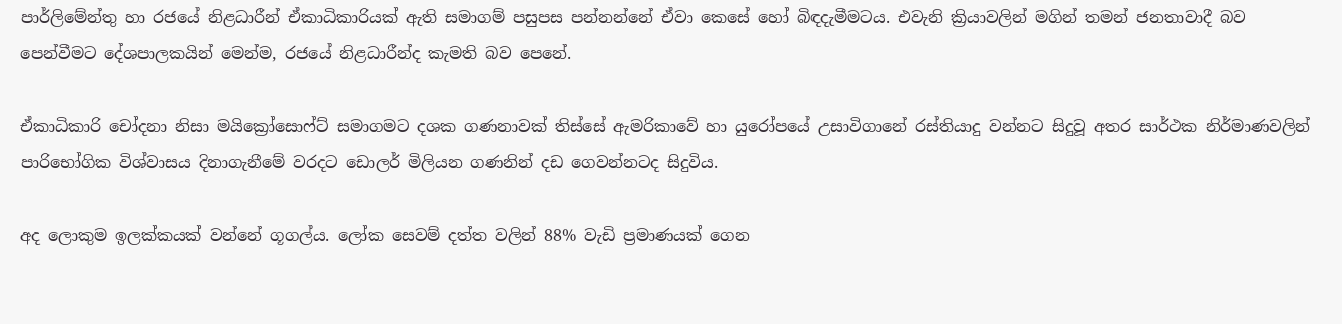පාර්ලිමේන්තු හා රජයේ නිළධාරීන් ඒකාධිකාරියක් ඇති සමාගම් පසුපස පන්නන්නේ ඒවා කෙසේ හෝ බිඳදැමීමටය. එවැනි ක්‍රියාවලින් මගින් තමන් ජනතාවාදී බව පෙන්වීමට දේශපාලකයින් මෙන්ම, රජයේ නිළධාරීන්ද කැමති බව පෙනේ.

ඒකාධිකාරි චෝදනා නිසා මයික්‍රෝසොෆ්ට් සමාගමට දශක ගණනාවක් තිස්සේ ඇමරිකාවේ හා යුරෝපයේ උසාවිගානේ රස්තියාදු වන්නට සිදුවූ අතර සාර්ථක නිර්මාණවලින් පාරිභෝගික විශ්වාසය දිනාගැනීමේ වරදට ඩොලර් මිලියන ගණනින් දඩ ගෙවන්නටද සිදුවිය.

අද ලොකුම ඉලක්කයක් වන්නේ ගූගල්ය. ලෝක සෙවම් දත්ත වලින් 88% වැඩි ප්‍රමාණයක් ගෙන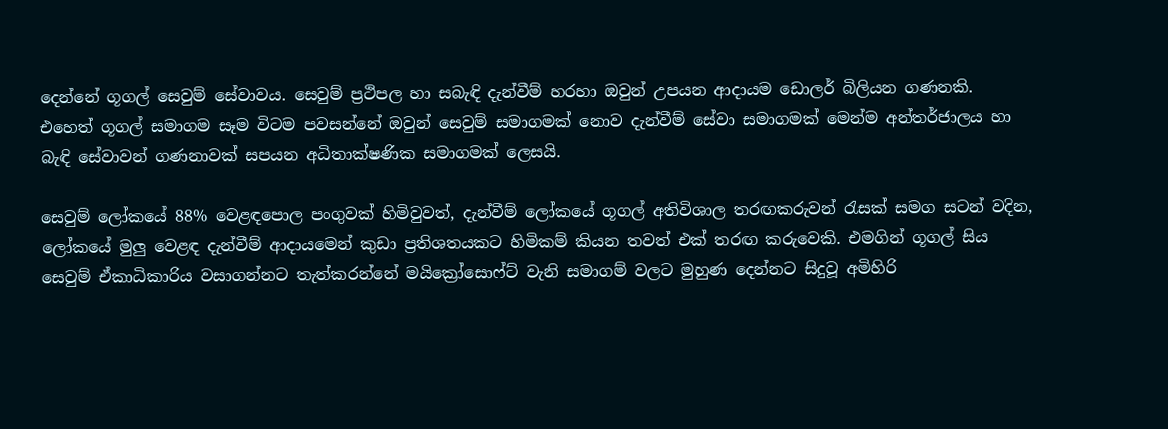දෙන්නේ ගූගල් සෙවුම් සේවාවය. සෙවුම් ප්‍රථිපල හා සබැඳි දැන්වීම් හරහා ඔවුන් උපයන ආදායම ඩොලර් බිලියන ගණනකි. එහෙත් ගූගල් සමාගම සෑම විටම පවසන්නේ ඔවුන් සෙවුම් සමාගමක් නොව දැන්වීම් සේවා සමාගමක් මෙන්ම අන්තර්ජාලය හා බැඳි සේවාවන් ගණනාවක් සපයන අධිතාක්ෂණික සමාගමක් ලෙසයි.

සෙවුම් ලෝකයේ 88% වෙළඳපොල පංගුවක් හිමිවුවත්, දැන්වීම් ලෝකයේ ගූගල් අතිවිශාල තරඟකරුවන් රැසක් සමග සටන් වදින, ලෝකයේ මුලු වෙළඳ දැන්වීම් ආදායමෙන් කුඩා ප්‍රතිශතයකට හිමිකම් කියන තවත් එක් තරඟ කරුවෙකි. එමගින් ගූගල් සිය සෙවුම් ඒකාධිකාරිය වසාගන්නට තැත්කරන්නේ මයික්‍රෝසොෆ්ට් වැනි සමාගම් වලට මුහුණ දෙන්නට සිදුවූ අමිහිරි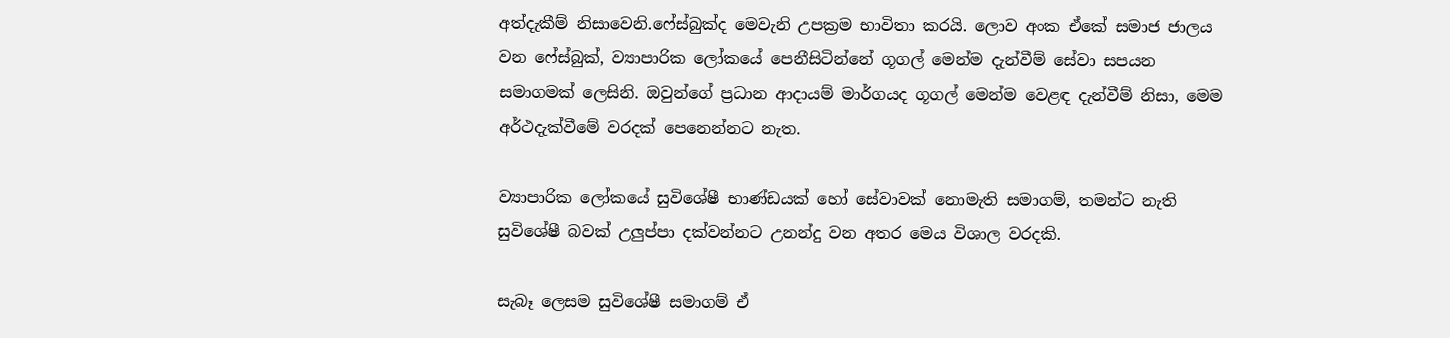අත්දැකීම් නිසාවෙනි.ෆේස්බුක්ද මෙවැනි උපක්‍රම භාවිතා කරයි. ලොව අංක ඒකේ සමාජ ජාලය වන ෆේස්බුක්, ව්‍යාපාරික ලෝකයේ පෙනීසිටින්නේ ගූගල් මෙන්ම දැන්වීම් සේවා සපයන සමාගමක් ලෙසිනි. ඔවුන්ගේ ප්‍රධාන ආදායම් මාර්ගයද ගූගල් මෙන්ම වෙළඳ දැන්වීම් නිසා, මෙම අර්ථදැක්වීමේ වරදක් පෙනෙන්නට නැත.

ව්‍යාපාරික ලෝකයේ සුවිශේෂී භාණ්ඩයක් හෝ සේවාවක් නොමැති සමාගම්, තමන්ට නැති සුවිශේෂී බවක් උලුප්පා දක්වන්නට උනන්දු වන අතර මෙය විශාල වරදකි.

සැබෑ ලෙසම සුවිශේෂී සමාගම් ඒ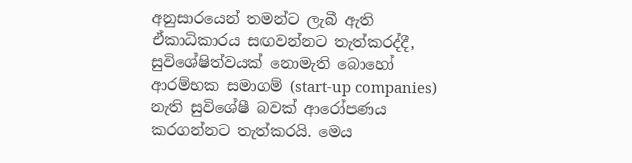අනුසාරයෙන් තමන්ට ලැබී ඇති ඒකාධිකාරය සඟවන්නට තැත්කරද්දී, සුවිශේෂිත්වයක් නොමැති බොහෝ ආරම්භක සමාගම් (start-up companies) නැති සුවිශේෂී බවක් ආරෝපණය කරගන්නට තැත්කරයි. මෙය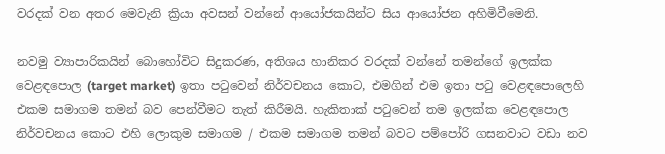වරදක් වන අතර මෙවැනි ක්‍රියා අවසන් වන්නේ ආයෝජකයින්ට සිය ආයෝජන අහිමිවීමෙනි.

නවමු ව්‍යාපාරිකයින් බොහෝවිට සිදුකරණ, අතිශය හානිකර වරදක් වන්නේ තමන්ගේ ඉලක්ක වෙළඳපොල (target market) ඉතා පටුවෙන් නිර්වචනය කොට, එමගින් එම ඉතා පටු වෙළඳපොලෙහි එකම සමාගම තමන් බව පෙන්වීමට තැත් කිරීමයි. හැකිතාක් පටුවෙන් තම ඉලක්ක වෙළඳපොල නිර්වචනය කොට එහි ලොකුම සමාගම / එකම සමාගම තමන් බවට පම්පෝරි ගසනවාට වඩා නව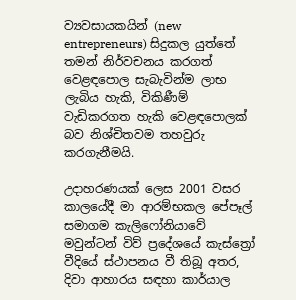ව්‍යවසායකයින් (new entrepreneurs) සිදුකල යුත්තේ තමන් නිර්වචනය කරගත් වෙළඳපොල සැබැවින්ම ලාභ ලැබිය හැකි, විකිණීම් වැඩිකරගත හැකි වෙළඳපොලක් බව නිශ්චිතවම තහවුරු කරගැනීමයි.

උදාහරණයක් ලෙස 2001 වසර කාලයේදී මා ආරම්භකල පේපෑල් සමාගම කැලිෆෝනියාවේ මවුන්ටන් විව් ප්‍රදේශයේ කැස්ත්‍රෝ වීදියේ ස්ථාපනය වී තිබූ අතර, දිවා ආහාරය සඳහා කාර්යාල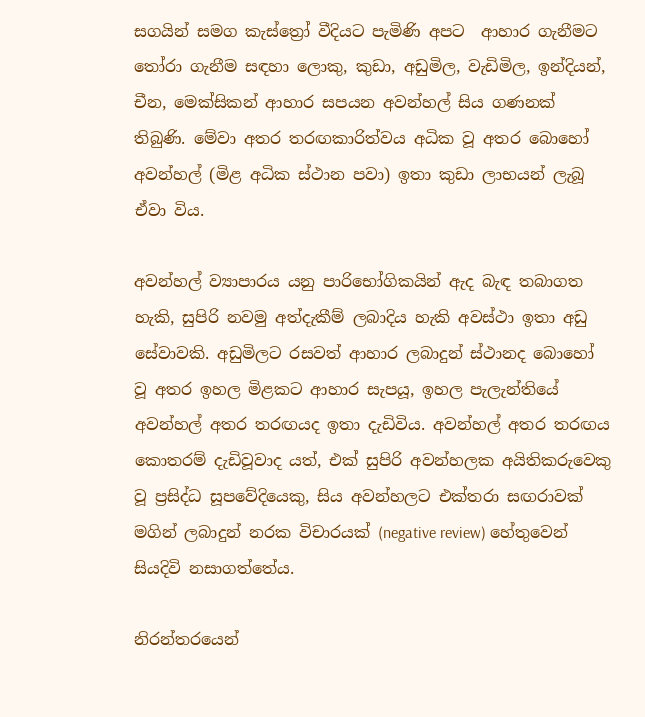සගයින් සමග කැස්ත්‍රෝ වීදියට පැමිණි අපට  ආහාර ගැනීමට තෝරා ගැනීම සඳහා ලොකු, කුඩා, අඩුමිල, වැඩිමිල, ඉන්දියන්, චීන, මෙක්සිකන් ආහාර සපයන අවන්හල් සිය ගණනක් තිබුණි. මේවා අතර තරඟකාරිත්වය අධික වූ අතර බොහෝ අවන්හල් (මිළ අධික ස්ථාන පවා) ඉතා කුඩා ලාභයන් ලැබූ ඒවා විය.

අවන්හල් ව්‍යාපාරය යනු පාරිභෝගිකයින් ඇද බැඳ තබාගත හැකි, සුපිරි නවමු අත්දැකීම් ලබාදිය හැකි අවස්ථා ඉතා අඩු සේවාවකි. අඩුමිලට රසවත් ආහාර ලබාදුන් ස්ථානද බොහෝ වූ අතර ඉහල මිළකට ආහාර සැපයූ, ඉහල පැලැන්තියේ අවන්හල් අතර තරඟයද ඉතා දැඩිවිය. අවන්හල් අතර තරඟය කොතරම් දැඩිවූවාද යත්, එක් සුපිරි අවන්හලක අයිතිකරුවෙකු වූ ප්‍රසිද්ධ සූපවේදියෙකු, සිය අවන්හලට එක්තරා සඟරාවක් මගින් ලබාදුන් නරක විචාරයක් (negative review) හේතුවෙන් සියදිවි නසාගත්තේය.

නිරන්තරයෙන්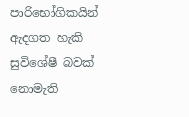පාරිභෝගිකයින් ඇදගත හැකි සුවිශේෂී බවක් නොමැති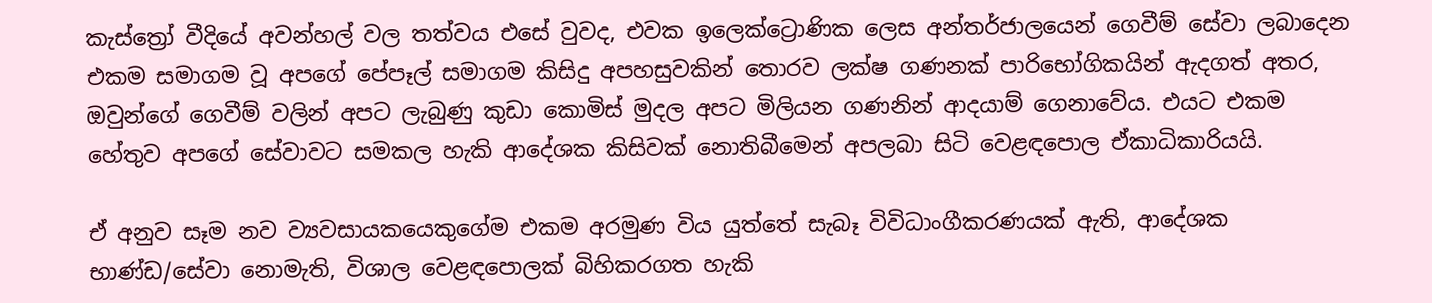කැස්ත්‍රෝ වීදියේ අවන්හල් වල තත්වය එසේ වුවද, එවක ඉලෙක්ට්‍රොණික ලෙස අන්තර්ජාලයෙන් ගෙවීම් සේවා ලබාදෙන එකම සමාගම වූ අපගේ පේපෑල් සමාගම කිසිදු අපහසුවකින් තොරව ලක්ෂ ගණනක් පාරිභෝගිකයින් ඇදගත් අතර, ඔවුන්ගේ ගෙවීම් වලින් අපට ලැබුණු කුඩා කොමිස් මුදල අපට මිලියන ගණනින් ආදයාම් ගෙනාවේය. එයට එකම හේතුව අපගේ සේවාවට සමකල හැකි ආදේශක කිසිවක් නොතිබීමෙන් අපලබා සිටි වෙළඳපොල ඒකාධිකාරියයි.

ඒ අනුව සෑම නව ව්‍යවසායකයෙකුගේම එකම අරමුණ විය යුත්තේ සැබෑ විවිධාංගීකරණයක් ඇති, ආදේශක භාණ්ඩ/සේවා නොමැති, විශාල වෙළඳපොලක් බිහිකරගත හැකි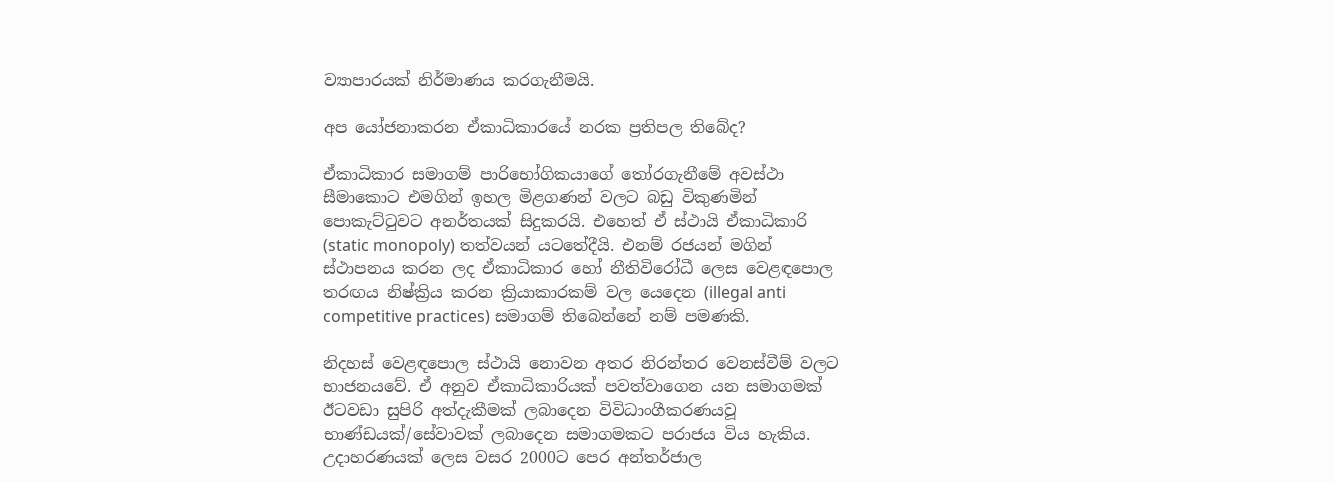ව්‍යාපාරයක් නිර්මාණය කරගැනීමයි.

අප යෝජනාකරන ඒකාධිකාරයේ නරක ප්‍රතිපල තිබේද?

ඒකාධිකාර සමාගම් පාරිභෝගිකයාගේ තෝරගැනීමේ අවස්ථා සීමාකොට එමගින් ඉහල මිළගණන් වලට බඩු විකුණමින් පොකැට්ටුවට අනර්තයක් සිදුකරයි. එහෙත් ඒ ස්ථායි ඒකාධිකාරි (static monopoly) තත්වයන් යටතේදීයි. එනම් රජයන් මගින් ස්ථාපනය කරන ලද ඒකාධිකාර හෝ නීතිවිරෝධී ලෙස වෙළඳපොල තරඟය නිෂ්ක්‍රිය කරන ක්‍රියාකාරකම් වල යෙදෙන (illegal anti competitive practices) සමාගම් තිබෙන්නේ නම් පමණකි.

නිදහස් වෙළඳපොල ස්ථායි නොවන අතර නිරන්තර වෙනස්වීම් වලට භාජනයවේ. ඒ අනුව ඒකාධිකාරියක් පවත්වාගෙන යන සමාගමක් ඊටවඩා සුපිරි අත්දැකීමක් ලබාදෙන විවිධාංගීකරණයවූ භාණ්ඩයක්/සේවාවක් ලබාදෙන සමාගමකට පරාජය විය හැකිය. උදාහරණයක් ලෙස වසර 2000ට පෙර අන්තර්ජාල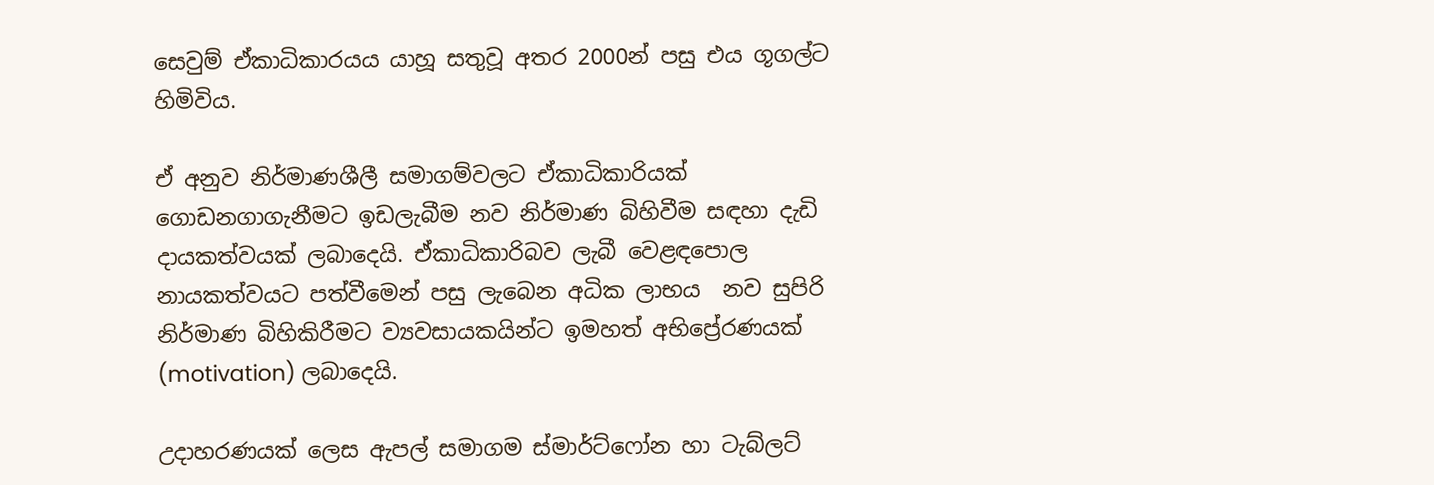සෙවුම් ඒකාධිකාරයය යාහූ සතුවූ අතර 2000න් පසු එය ගූගල්ට හිමිවිය.

ඒ අනුව නිර්මාණශීලී සමාගම්වලට ඒකාධිකාරියක් ගොඩනගාගැනීමට ඉඩලැබීම නව නිර්මාණ බිහිවීම සඳහා දැඩි දායකත්වයක් ලබාදෙයි. ඒකාධිකාරිබව ලැබී වෙළඳපොල නායකත්වයට පත්වීමෙන් පසු ලැබෙන අධික ලාභය  නව සුපිරි නිර්මාණ බිහිකිරීමට ව්‍යවසායකයින්ට ඉමහත් අභිප්‍රේරණයක් (motivation) ලබාදෙයි.

උදාහරණයක් ලෙස ඇපල් සමාගම ස්මාර්ට්ෆෝන හා ටැබ්ලට්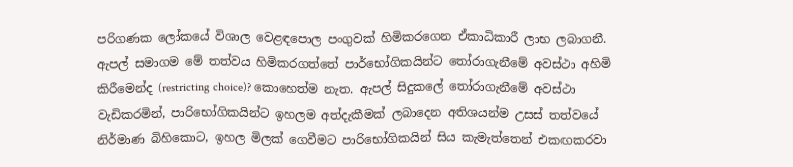පරිගණක ලෝකයේ විශාල වෙළඳපොල පංගුවක් හිමිකරගෙන ඒකාධිකාරී ලාභ ලබාගනී. ඇපල් සමාගම මේ තත්වය හිමිකරගත්තේ පාර්භෝගිකයින්ට තෝරාගැනීමේ අවස්ථා අහිමි කිරීමෙන්ද (restricting choice)? කොහෙත්ම නැත. ඇපල් සිදුකලේ තෝරාගැනීමේ අවස්ථා වැඩිකරමින්, පාරිභෝගිකයින්ට ඉහලම අත්දැකීමක් ලබාදෙන අතිශයන්ම උසස් තත්වයේ නිර්මාණ බිහිකොට, ඉහල මිලක් ගෙවීමට පාරිභෝගිකයින් සිය කැමැත්තෙන් එකඟකරවා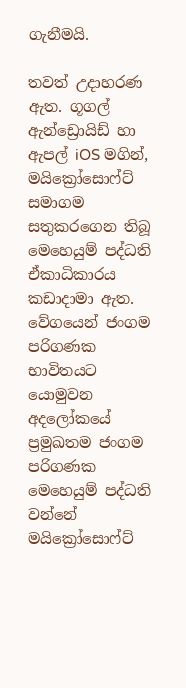ගැනීමයි.

තවත් උදාහරණ ඇත. ගූගල් ඇන්ඩ්‍රොයිඩ් හා ඇපල් iOS මගින්, මයික්‍රෝසොෆ්ට් සමාගම සතුකරගෙන තිබූ මෙහෙයුම් පද්ධති ඒකාධිකාරය කඩාදාමා ඇත. වේගයෙන් ජංගම පරිගණක භාවිතයට යොමුවන අදලෝකයේ ප්‍රමුඛතම ජංගම පරිගණක මෙහෙයුම් පද්ධති වන්නේ මයික්‍රෝසොෆ්ට්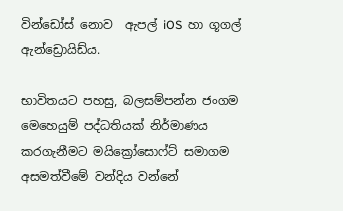වින්ඩෝස් නොව  ඇපල් iOS  හා ගූගල් ඇන්ඩ්‍රොයිඩ්ය.

භාවිතයට පහසු, බලසම්පන්න ජංගම මෙහෙයුම් පද්ධතියක් නිර්මාණය කරගැනීමට මයික්‍රෝසොෆ්ට් සමාගම අසමත්වීමේ වන්දිය වන්නේ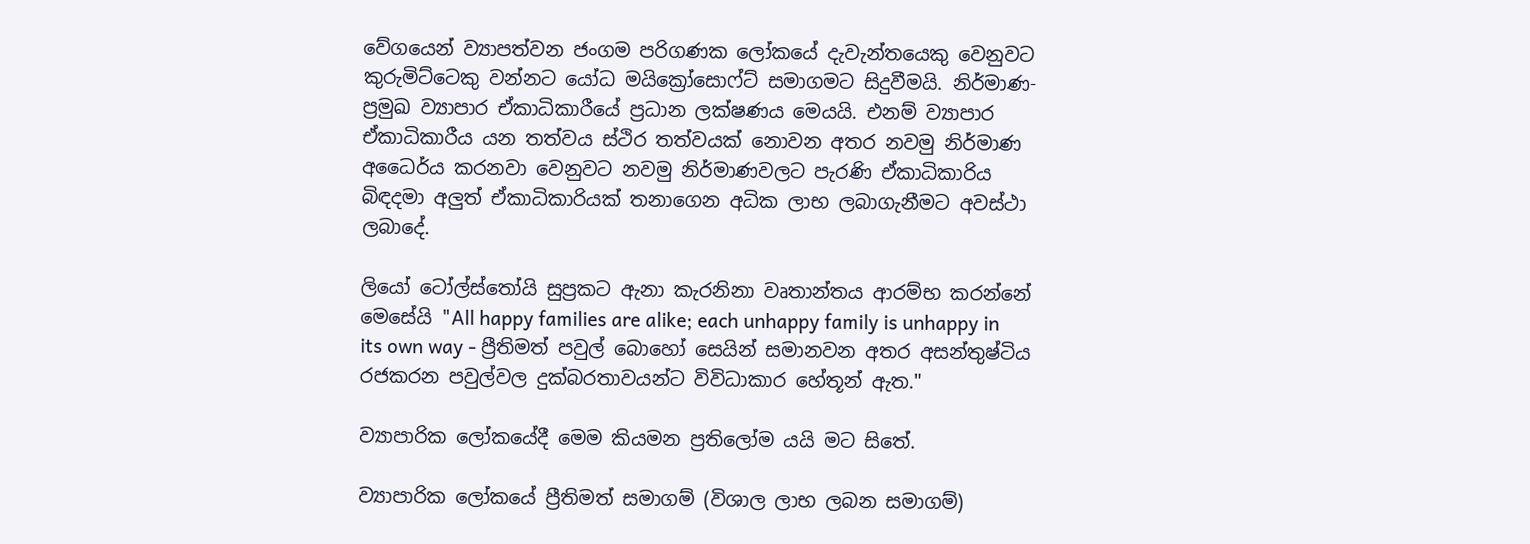වේගයෙන් ව්‍යාපත්වන ජංගම පරිගණක ලෝකයේ දැවැන්තයෙකු වෙනුවට කුරුමිට්ටෙකු වන්නට යෝධ මයික්‍රෝසොෆ්ට් සමාගමට සිදුවීමයි. නිර්මාණ-ප්‍රමුඛ ව්‍යාපාර ඒකාධිකාරීයේ ප්‍රධාන ලක්ෂණය මෙයයි. එනම් ව්‍යාපාර ඒකාධිකාරීය යන තත්වය ස්ථිර තත්වයක් නොවන අතර නවමු නිර්මාණ අධෛර්ය කරනවා වෙනුවට නවමු නිර්මාණවලට පැරණි ඒකාධිකාරිය බිඳදමා අලුත් ඒකාධිකාරියක් තනාගෙන අධික ලාභ ලබාගැනීමට අවස්ථා ලබාදේ.

ලියෝ ටෝල්ස්තෝයි සුප්‍රකට ඇනා කැරනිනා වෘතාන්තය ආරම්භ කරන්නේ මෙසේයි "All happy families are alike; each unhappy family is unhappy in its own way - ප්‍රීතිමත් පවුල් බොහෝ සෙයින් සමානවන අතර අසන්තුෂ්ටිය රජකරන පවුල්වල දුක්බරතාවයන්ට විවිධාකාර හේතූන් ඇත."

ව්‍යාපාරික ලෝකයේදී මෙම කියමන ප්‍රතිලෝම යයි මට සිතේ.

ව්‍යාපාරික ලෝකයේ ප්‍රීතිමත් සමාගම් (විශාල ලාභ ලබන සමාගම්)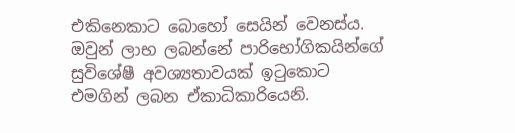එකිනෙකාට බොහෝ සෙයින් වෙනස්ය. ඔවුන් ලාභ ලබන්නේ පාරිභෝගිකයින්ගේ සුවිශේෂී අවශ්‍යතාවයක් ඉටුකොට එමගින් ලබන ඒකාධිකාරියෙනි.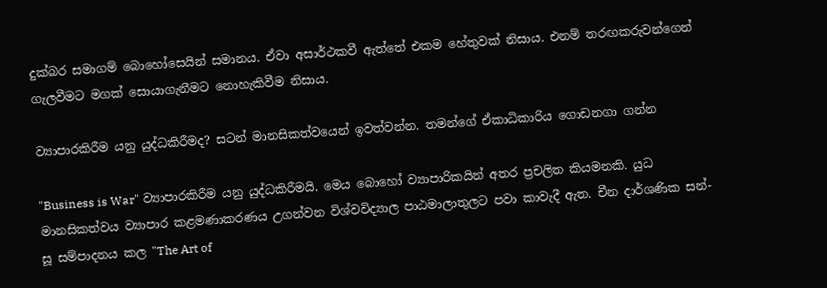දුක්බර සමාගම් බොහෝසෙයින් සමානය. ඒවා අසාර්ථකවී ඇත්තේ එකම හේතුවක් නිසාය. එනම් තරඟකරුවන්ගෙන් ගැලවීමට මගක් සොයාගැනීමට නොහැකිවීම නිසාය.

ව්‍යාපාරකිරීම යනු යුද්ධකිරීමද? සටන් මානසිකත්වයෙන් ඉවත්වන්න. තමන්ගේ ඒකාධිකාරිය ගොඩනගා ගන්න

"Business is War" ව්‍යාපාරකිරීම යනු යුද්ධකිරීමයි. මෙය බොහෝ ව්‍යාපාරිකයින් අතර ප්‍රචලිත කියමනකි. යුධ මානසිකත්වය ව්‍යාපාර කළමණාකරණය උගන්වන විශ්වවිද්‍යාල පාඨමාලාතුලට පවා කාවැදී ඇත. චීන දාර්ශණික සන්-සූ සම්පාදනය කල "The Art of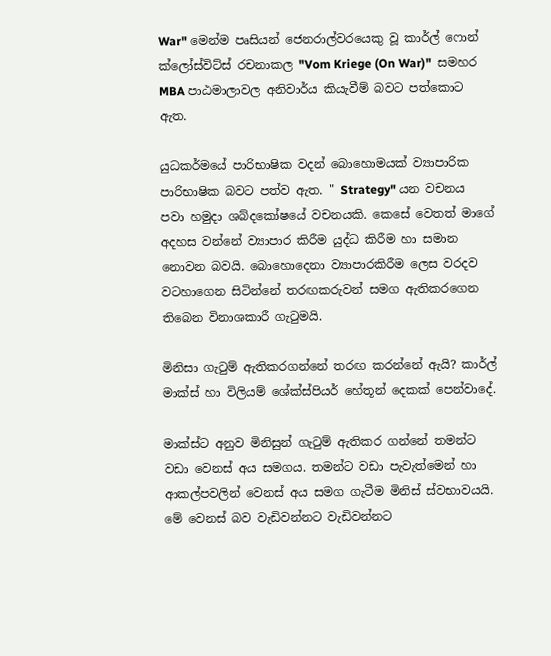War" මෙන්ම පෘසියන් ජෙනරාල්වරයෙකු වූ කාර්ල් ෆොන් ක්ලෝස්විට්ස් රචනාකල "Vom Kriege (On War)"  සමහර MBA පාඨමාලාවල අනිවාර්ය කියැවීම් බවට පත්කොට ඇත.

යුධකර්මයේ පාරිභාෂික වදන් බොහොමයක් ව්‍යාපාරික පාරිභාෂික බවට පත්ව ඇත. " Strategy" යන වචනය පවා හමුදා ශබ්දකෝෂයේ වචනයකි. කෙසේ වෙතත් මාගේ අදහස වන්නේ ව්‍යාපාර කිරීම යුද්ධ කිරීම හා සමාන නොවන බවයි. බොහොදෙනා ව්‍යාපාරකිරීම ලෙස වරදව වටහාගෙන සිටින්නේ තරඟකරුවන් සමග ඇතිකරගෙන තිබෙන විනාශකාරී ගැටුමයි.

මිනිසා ගැටුම් ඇතිකරගන්නේ තරඟ කරන්නේ ඇයි? කාර්ල් මාක්ස් හා විලියම් ශේක්ස්පියර් හේතූන් දෙකක් පෙන්වාදේ.

මාක්ස්ට අනුව මිනිසුන් ගැටුම් ඇතිකර ගන්නේ තමන්ට වඩා වෙනස් අය සමගය. තමන්ට වඩා පැවැත්මෙන් හා ආකල්පවලින් වෙනස් අය සමග ගැටීම මිනිස් ස්වභාවයයි. මේ වෙනස් බව වැඩිවන්නට වැඩිවන්නට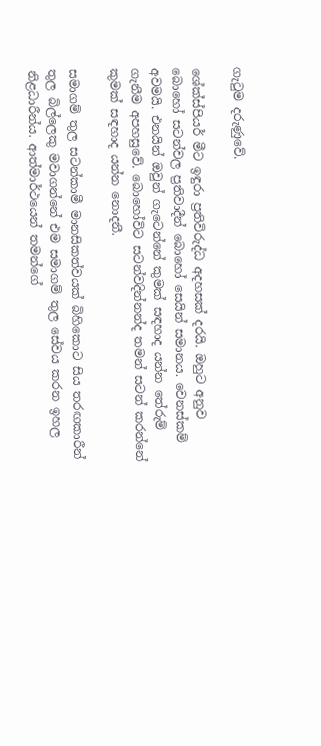ගැටුම දරුණුවේ.

ශේක්ස්පියර් මීට ඉඳුරා ප්‍රතිවිරුද්ධ අදහසක් දරයි. ඔහුට අනුව බොහෝ සටන්වල ප්‍රතිවාදීන් බොහෝ සෙයින් සමානය. වෙනස්කම් අවමයි. එනයින් ඔවුන් ගැටෙන්නේ කුමක් සඳහාද යන්න තේරුම් ගැනීම අපහසුවේ. බොහෝවිට සටන්වදින්නන්ද තමන් සටන් කරන්නේ කුමක් සඳහාද යන්න නොදනී.

සමාගම් තුල සටන්කාමී මානසිකත්වයක් බිහිකොට සිය තරඟකාරීන් තුල බිල්ලෙකු මවාගන්නේ එම සමාගම් තුල සේවය කරන ඉහල නිළධාරීන්ය. ආත්මාර්ථයෙන් තමන්ගේ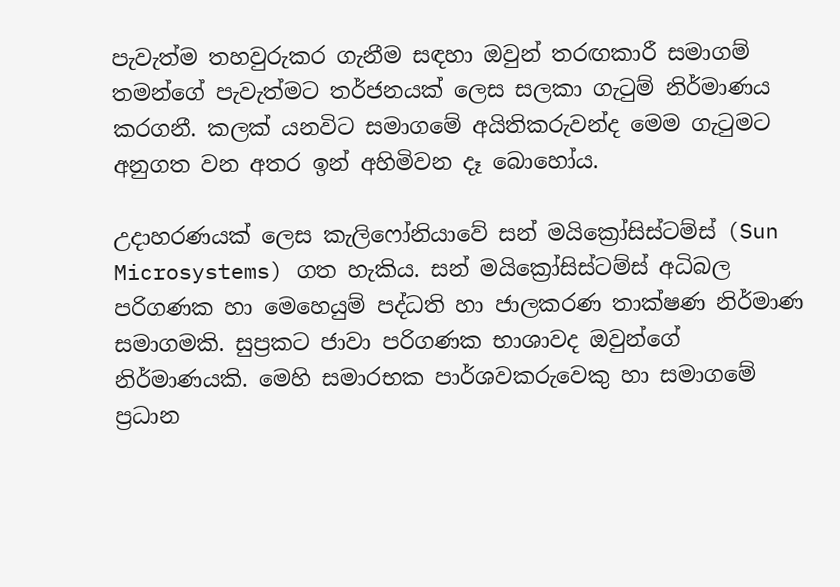පැවැත්ම තහවුරුකර ගැනීම සඳහා ඔවුන් තරඟකාරී සමාගම් තමන්ගේ පැවැත්මට තර්ජනයක් ලෙස සලකා ගැටුම් නිර්මාණය කරගනී. කලක් යනවිට සමාගමේ අයිතිකරුවන්ද මෙම ගැටුමට අනුගත වන අතර ඉන් අහිමිවන දෑ බොහෝය.

උදාහරණයක් ලෙස කැලිෆෝනියාවේ සන් මයික්‍රෝසිස්ටම්ස් (Sun Microsystems) ගත හැකිය. සන් මයික්‍රෝසිස්ටම්ස් අධිබල පරිගණක හා මෙහෙයුම් පද්ධති හා ජාලකරණ තාක්ෂණ නිර්මාණ සමාගමකි. සුප්‍රකට ජාවා පරිගණක භාශාවද ඔවුන්ගේ නිර්මාණයකි. මෙහි සමාරභක පාර්ශවකරුවෙකු හා සමාගමේ ප්‍රධාන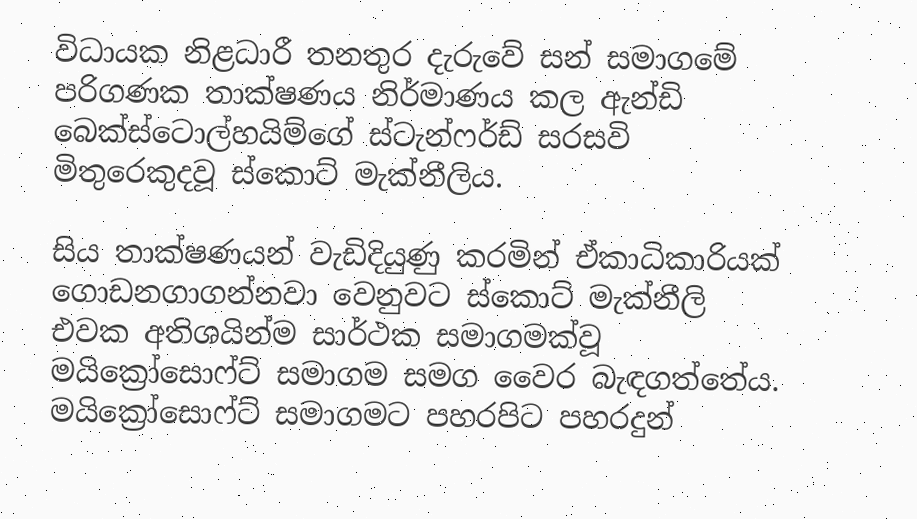විධායක නිළධාරී තනතුර දැරුවේ සන් සමාගමේ පරිගණක තාක්ෂණය නිර්මාණය කල ඇන්ඩි බෙක්ස්ටොල්හයිම්ගේ ස්ටැන්ෆර්ඩ් සරසවි මිතුරෙකුදවූ ස්කොට් මැක්නීලිය.

සිය තාක්ෂණයන් වැඩිදියුණු කරමින් ඒකාධිකාරියක් ගොඩනගාගන්නවා වෙනුවට ස්කොට් මැක්නීලි එවක අතිශයින්ම සාර්ථක සමාගමක්වූ මයික්‍රෝසොෆ්ට් සමාගම සමග වෛර බැඳගත්තේය. මයික්‍රෝසොෆ්ට් සමාගමට පහරපිට පහරදුන්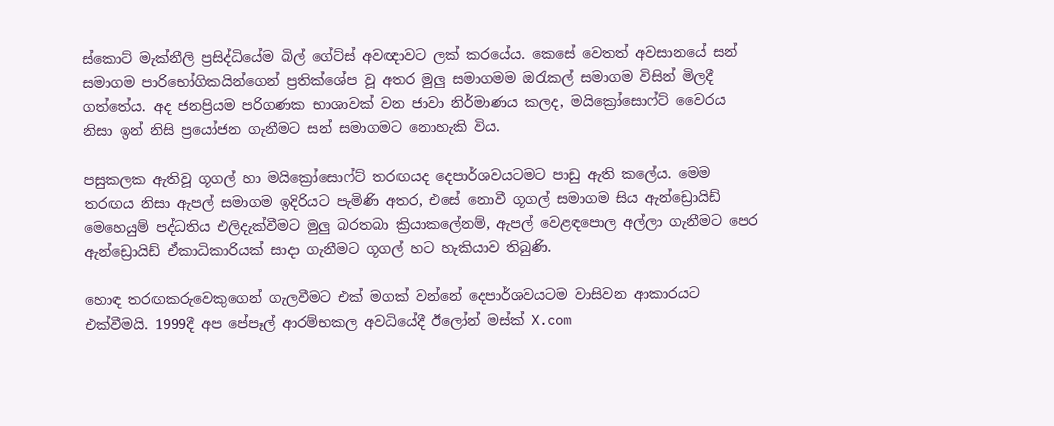ස්කොට් මැක්නීලි ප්‍රසිද්ධියේම බිල් ගේට්ස් අවඥාවට ලක් කරයේය. කෙසේ වෙතත් අවසානයේ සන් සමාගම පාරිභෝගිකයින්ගෙන් ප්‍රතික්ශේප වූ අතර මුලු සමාගමම ඔරැකල් සමාගම විසින් මිලදී ගත්තේය. අද ජනප්‍රියම පරිගණක භාශාවක් වන ජාවා නිර්මාණය කලද, මයික්‍රෝසොෆ්ට් වෛරය නිසා ඉන් නිසි ප්‍රයෝජන ගැනීමට සන් සමාගමට නොහැකි විය.

පසුකලක ඇතිවූ ගූගල් හා මයික්‍රෝසොෆ්ට් තරඟයද දෙපාර්ශවයටමට පාඩු ඇති කලේය. මෙම තරඟය නිසා ඇපල් සමාගම ඉදිරියට පැමිණි අතර, එසේ නොවී ගූගල් සමාගම සිය ඇන්ඩ්‍රොයිඩ් මෙහෙයුම් පද්ධතිය එලිදැක්වීමට මුලු බරතබා ක්‍රියාකලේනම්, ඇපල් වෙළඳපොල අල්ලා ගැනීමට පෙර ඇන්ඩ්‍රොයිඩ් ඒකාධිකාරියක් සාදා ගැනීමට ගූගල් හට හැකියාව තිබුණි.

හොඳ තරඟකරුවෙකුගෙන් ගැලවීමට එක් මගක් වන්නේ දෙපාර්ශවයටම වාසිවන ආකාරයට එක්වීමයි. 1999දී අප පේපෑල් ආරම්භකල අවධියේදී ඊලෝන් මස්ක් X.com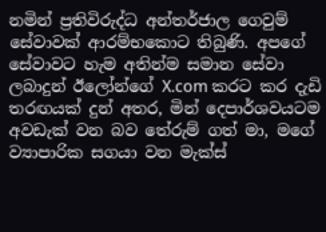නමින් ප්‍රතිවිරුද්ධ අන්තර්ජාල ගෙවුම් සේවාවක් ආරම්භකොට තිබුණි. අපගේ සේවාවට හැම අතින්ම සමාන සේවා ලබාදුන් ඊලෝන්ගේ X.com කරට කර දැඩි තරඟයක් දුන් අතර, මින් දෙපාර්ශවයටම අවඩැක් වන බව තේරුම් ගත් මා, මගේ ව්‍යාපාරික සගයා වන මැක්ස්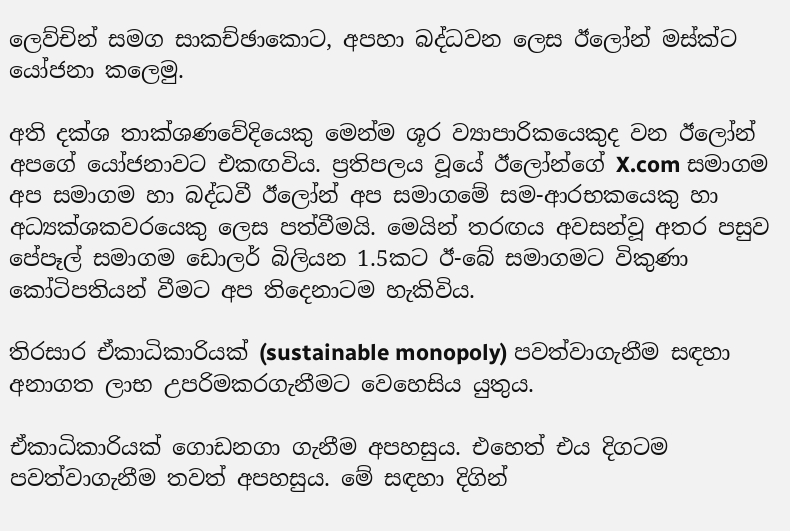ලෙව්චින් සමග සාකච්ඡාකොට, අපහා බද්ධවන ලෙස ඊලෝන් මස්ක්ට යෝජනා කලෙමු.

අති දක්ශ තාක්ශණවේදියෙකු මෙන්ම ශූර ව්‍යාපාරිකයෙකුද වන ඊලෝන් අපගේ යෝජනාවට එකඟවිය. ප්‍රතිපලය වූයේ ඊලෝන්ගේ X.com සමාගම අප සමාගම හා බද්ධවී ඊලෝන් අප සමාගමේ සම-ආරභකයෙකු හා අධ්‍යක්ශකවරයෙකු ලෙස පත්වීමයි. මෙයින් තරඟය අවසන්වූ අතර පසුව පේපෑල් සමාගම ඩොලර් බිලියන 1.5කට ඊ-බේ සමාගමට විකුණා කෝටිපතියන් වීමට අප තිදෙනාටම හැකිවිය.

තිරසාර ඒකාධිකාරියක් (sustainable monopoly) පවත්වාගැනීම සඳහා අනාගත ලාභ උපරිමකරගැනීමට වෙහෙසිය යුතුය.

ඒකාධිකාරියක් ගොඩනගා ගැනීම අපහසුය. එහෙත් එය දිගටම පවත්වාගැනීම තවත් අපහසුය. මේ සඳහා දිගින්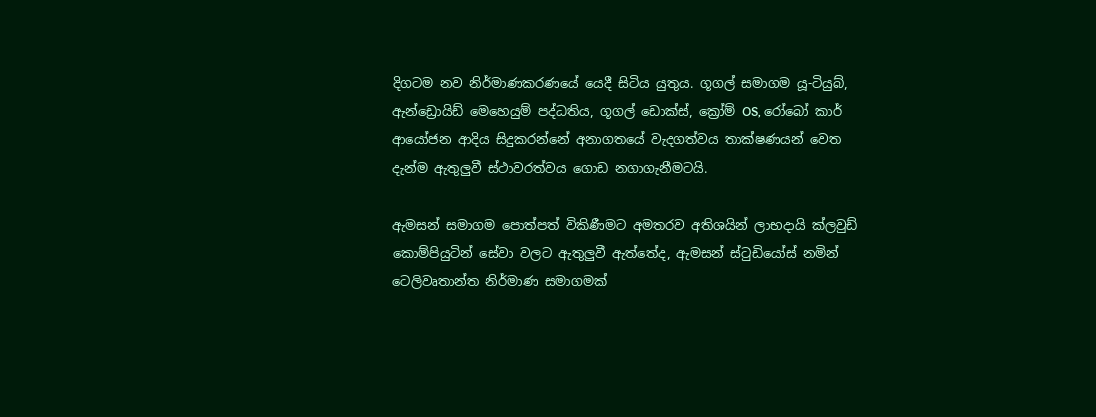දිගටම නව නිර්මාණකරණයේ යෙදී සිටිය යුතුය. ගූගල් සමාගම යූ-ටියුබ්, ඇන්ඩ්‍රොයිඩ් මෙහෙයුම් පද්ධතිය, ගූගල් ඩොක්ස්, ක්‍රෝම් OS, රෝබෝ කාර් ආයෝජන ආදිය සිදුකරන්නේ අනාගතයේ වැදගත්වය තාක්ෂණයන් වෙත දැන්ම ඇතුලුවී ස්ථාවරත්වය ගොඩ නගාගැනීමටයි.

ඇමසන් සමාගම පොත්පත් විකිණීමට අමතරව අතිශයින් ලාභදායි ක්ලවුඩ් කොම්පියුටින් සේවා වලට ඇතුලුවී ඇත්තේද, ඇමසන් ස්ටුඩියෝස් නමින් ටෙලිවෘතාන්ත නිර්මාණ සමාගමක්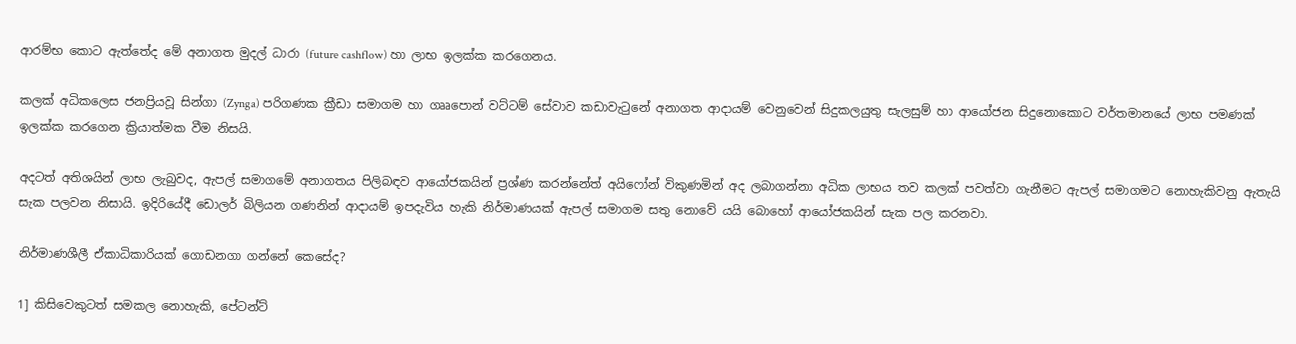ආරම්භ කොට ඇත්තේද මේ අනාගත මුදල් ධාරා (future cashflow) හා ලාභ ඉලක්ක කරගෙනය.

කලක් අධිකලෙස ජනප්‍රියවූ සින්ගා (Zynga) පරිගණක ක්‍රීඩා සමාගම හා ගෲපොන් වට්ටම් සේවාව කඩාවැටුනේ අනාගත ආදායම් වෙනුවෙන් සිදුකලයුතු සැලසුම් හා ආයෝජන සිදුනොකොට වර්තමානයේ ලාභ පමණක් ඉලක්ක කරගෙන ක්‍රියාත්මක වීම නිසයි.

අදටත් අතිශයින් ලාභ ලැබුවද, ඇපල් සමාගමේ අනාගතය පිලිබඳව ආයෝජකයින් ප්‍රශ්ණ කරන්නේත් අයිෆෝන් විකුණමින් අද ලබාගන්නා අධික ලාභය තව කලක් පවත්වා ගැනීමට ඇපල් සමාගමට නොහැකිවනු ඇතැයි සැක පලවන නිසායි. ඉදිරියේදී ඩොලර් බිලියන ගණනින් ආදායම් ඉපදැවිය හැකි නිර්මාණයක් ඇපල් සමාගම සතු නොවේ යයි බොහෝ ආයෝජකයින් සැක පල කරනවා.

නිර්මාණශීලී ඒකාධිකාරියක් ගොඩනගා ගන්නේ කෙසේද?

1] කිසිවෙකුටත් සමකල නොහැකි, පේටන්ට්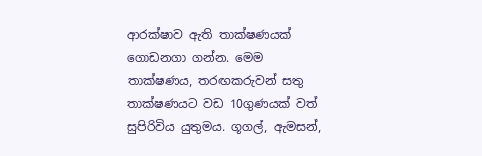ආරක්ෂාව ඇති තාක්ෂණයක් ගොඩනගා ගන්න. මෙම තාක්ෂණය, තරඟකරුවන් සතු තාක්ෂණයට වඩ 10ගුණයක් වත් සුපිරිවිය යුතුමය. ගූගල්, ඇමසන්,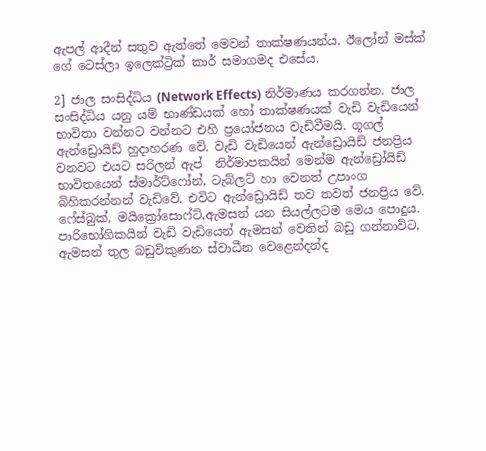ඇපල් ආදීන් සතුව ඇත්තේ මෙවන් තාක්ෂණයන්ය. ඊලෝන් මස්ක් ගේ ටෙස්ලා ඉලෙක්ට්‍රික් කාර් සමාගමද එසේය.

2] ජාල සංසිද්ධිය (Network Effects) නිර්මාණය කරගන්න. ජාල සංසිද්ධිය යනු යම් භාණ්ඩයක් හෝ තාක්ෂණයක් වැඩි වැඩියෙන් භාවිතා වන්නට වන්නට එහි ප්‍රයෝජනය වැඩිවීමයි. ගූගල් ඇන්ඩ්‍රොයිඩ් හුදාහරණ වේ. වැඩි වැඩියෙන් ඇන්ඩ්‍රොයිඩ් ජනප්‍රිය වනවට එයට සරිලන් ඇප්  නිර්මාපකයින් මෙන්ම ඇන්ඩ්‍රෝයිඩ් භාවිතයෙන් ස්මාර්ට්ෆෝන්, ටැබ්ලට් හා වෙනත් උපාංග බිහිකරන්නන් වැඩිවේ. එවිට ඇන්ඩ්‍රොයිඩ් තව තවත් ජනප්‍රිය වේ. ෆේස්බුක්, මයික්‍රෝසොෆ්ට්,ඇමසන් යන සියල්ලටම මෙය පොදුය. පාරිභෝගිකයින් වැඩි වැඩියෙන් ඇමසන් වෙතින් බඩු ගන්නාවිට, ඇමසන් තුල බඩුවිකුණන ස්වාධීන වෙළෙන්දන්ද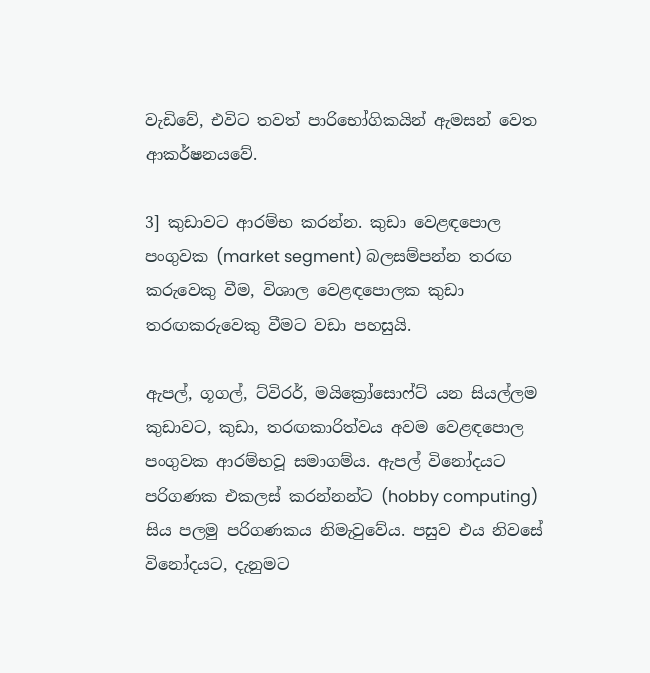වැඩිවේ, එවිට තවත් පාරිභෝගිකයින් ඇමසන් වෙත ආකර්ෂනයවේ.

3] කුඩාවට ආරම්භ කරන්න. කුඩා වෙළඳපොල පංගුවක (market segment) බලසම්පන්න තරඟ කරුවෙකු වීම, විශාල වෙළඳපොලක කුඩා තරඟකරුවෙකු වීමට වඩා පහසුයි.

ඇපල්, ගූගල්, ට්විරර්, මයික්‍රෝසොෆ්ට් යන සියල්ලම කුඩාවට, කුඩා, තරඟකාරිත්වය අවම වෙළඳපොල පංගුවක ආරම්භවූ සමාගම්ය. ඇපල් විනෝදයට පරිගණක එකලස් කරන්නන්ට (hobby computing) සිය පලමු පරිගණකය නිමැවුවේය. පසුව එය නිවසේ විනෝදයට, දැනුමට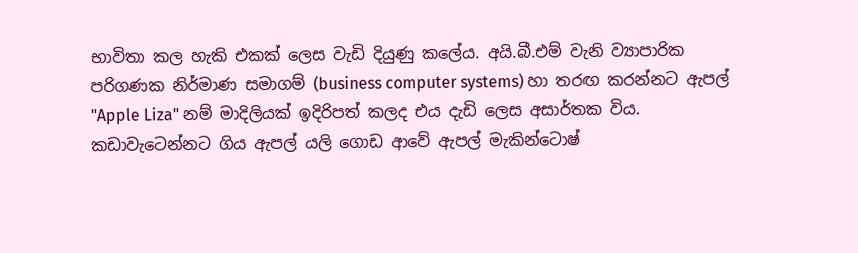භාවිතා කල හැකි එකක් ලෙස වැඩි දියුණු කලේය. අයි.බී.එම් වැනි ව්‍යාපාරික පරිගණක නිර්මාණ සමාගම් (business computer systems) හා තරඟ කරන්නට ඇපල් "Apple Liza" නම් මාදිලියක් ඉදිරිපත් කලද එය දැඩි ලෙස අසාර්තක විය. කඩාවැටෙන්නට ගිය ඇපල් යලි ගොඩ ආවේ ඇපල් මැකින්ටොෂ්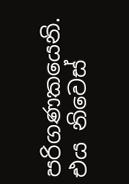පරිගණකයෙනි. එය නිවෙස්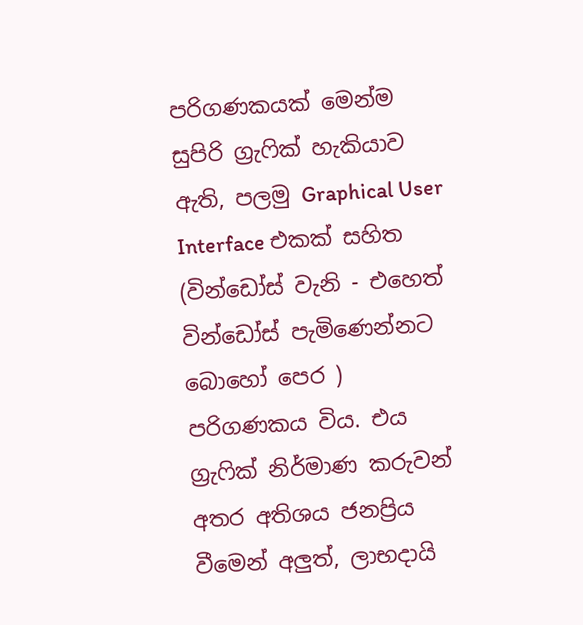පරිගණකයක් මෙන්ම සුපිරි ග්‍රැෆික් හැකියාව ඇති, පලමු Graphical User Interface එකක් සහිත (වින්ඩෝස් වැනි - එහෙත් වින්ඩෝස් පැමිණෙන්නට බොහෝ පෙර ) පරිගණකය විය. එය ග්‍රැෆික් නිර්මාණ කරුවන් අතර අතිශය ජනප්‍රිය වීමෙන් අලුත්, ලාභදායි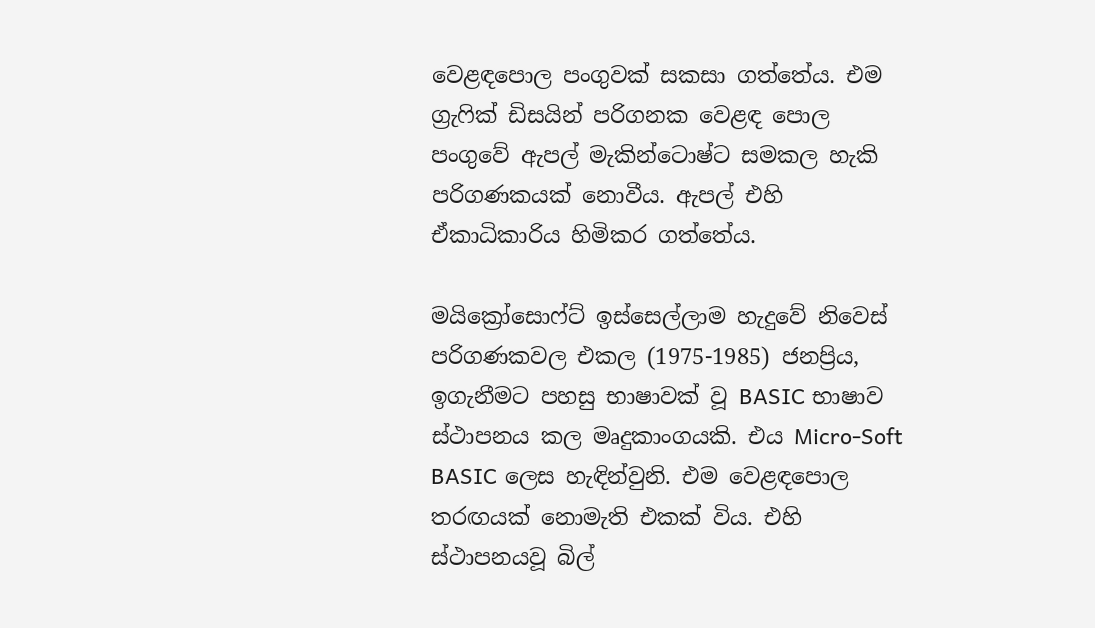වෙළඳපොල පංගුවක් සකසා ගත්තේය. එම ග්‍රැෆික් ඩිසයින් පරිගනක වෙළඳ පොල පංගුවේ ඇපල් මැකින්ටොෂ්ට සමකල හැකි පරිගණකයක් නොවීය. ඇපල් එහි ඒකාධිකාරිය හිමිකර ගත්තේය.

මයික්‍රෝසොෆ්ට් ඉස්සෙල්ලාම හැදුවේ නිවෙස් පරිගණකවල එකල (1975-1985) ජනප්‍රිය, ඉගැනීමට පහසු භාෂාවක් වූ BASIC භාෂාව ස්ථාපනය කල මෘදුකාංගයකි. එය Micro-Soft BASIC ලෙස හැඳින්වුනි. එම වෙළඳපොල තරඟයක් නොමැති එකක් විය. එහි ස්ථාපනයවූ බිල්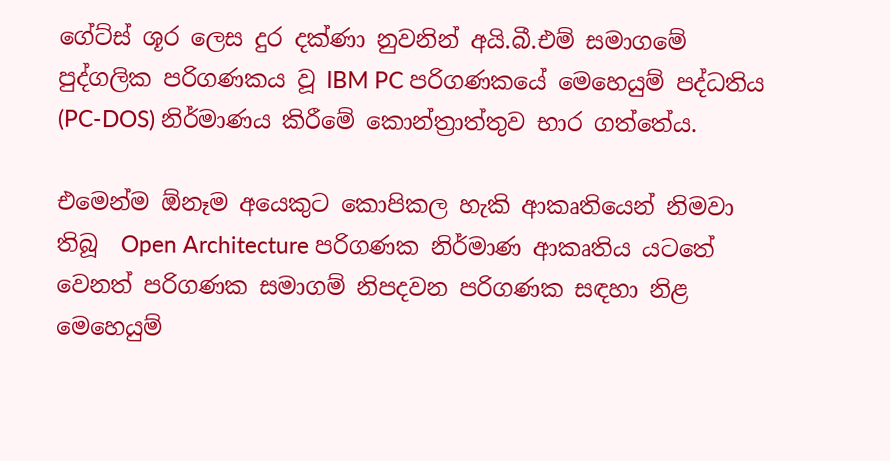ගේට්ස් ශූර ලෙස දුර දක්ණා නුවනින් අයි.බී.එම් සමාගමේ පුද්ගලික පරිගණකය වූ IBM PC පරිගණකයේ මෙහෙයුම් පද්ධතිය (PC-DOS) නිර්මාණය කිරීමේ කොන්ත්‍රාත්තුව භාර ගත්තේය.

එමෙන්ම ඕනෑම අයෙකුට කොපිකල හැකි ආකෘතියෙන් නිමවා තිබූ  Open Architecture පරිගණක නිර්මාණ ආකෘතිය යටතේ වෙනත් පරිගණක සමාගම් නිපදවන පරිගණක සඳහා නිළ මෙහෙයුම්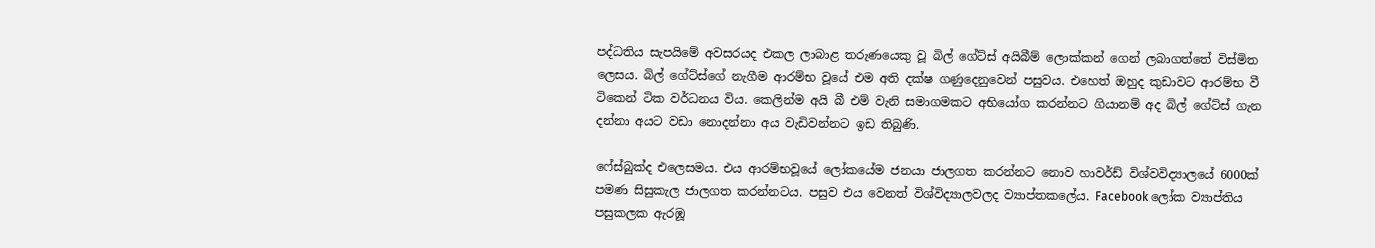පද්ධතිය සැපයිමේ අවසරයද එකල ලාබාළ තරුණයෙකු වූ බිල් ගේට්ස් අයිබීම් ලොක්කන් ගෙන් ලබාගත්තේ විස්මිත ලෙසය. බිල් ගේට්ස්ගේ නැගීම ආරම්භ වූයේ එම අති දක්ෂ ගණුදෙනුවෙන් පසුවය. එහෙත් ඔහුද කුඩාවට ආරම්භ වී ටිකෙන් ටික වර්ධනය විය. කෙලින්ම අයි බී එම් වැනි සමාගමකට අභියෝග කරන්නට ගියානම් අද බිල් ගේට්ස් ගැන දන්නා අයට වඩා නොදන්නා අය වැඩිවන්නට ඉඩ තිබුණි.

ෆේස්බුක්ද එලෙසමය. එය ආරම්භවූයේ ලෝකයේම ජනයා ජාලගත කරන්නට නොව හාවර්ඩ් විශ්වවිද්‍යාලයේ 6000ක් පමණ සිසුකැල ජාලගත කරන්නටය. පසුව එය වෙනත් විශ්විද්‍යාලවලද ව්‍යාප්තකලේය. Facebook ලෝක ව්‍යාප්තිය පසුකලක ඇරඹූ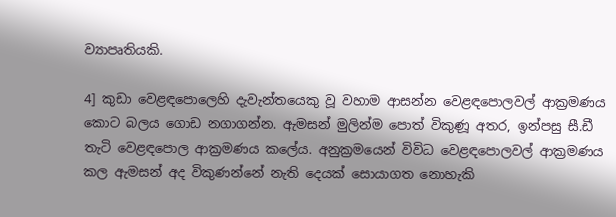ව්‍යාපෘතියකි.

4] කුඩා වෙළඳපොලෙහි දැවැන්තයෙකු වූ වහාම ආසන්න වෙළඳපොලවල් ආක්‍රමණය කොට බලය ගොඩ නගාගන්න. ඇමසන් මුලින්ම පොත් විකුණූ අතර, ඉන්පසු සී.ඩී තැටි වෙළඳපොල ආක්‍රමණය කලේය. අනුක්‍රමයෙන් විවිධ වෙළඳපොලවල් ආක්‍රමණය කල ඇමසන් අද විකුණන්නේ නැති දෙයක් සොයාගත නොහැකි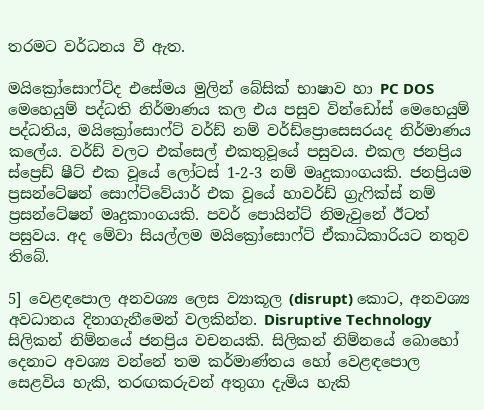තරමට වර්ධනය වී ඇත.

මයික්‍රෝසොෆ්ට්ද එසේමය මුලින් බේසික් භාෂාව හා PC DOS මෙහෙයුම් පද්ධති නිර්මාණය කල එය පසුව වින්ඩෝස් මෙහෙයුම් පද්ධතිය, මයික්‍රෝසොෆ්ට් වර්ඩ් නම් වර්ඩ්ප්‍රොසෙසරයද නිර්මාණය කලේය. වර්ඩ් වලට එක්සෙල් එකතුවූයේ පසුවය. එකල ජනප්‍රිය ස්ප්‍රෙඩ් ෂීට් එක වූයේ ලෝටස් 1-2-3 නම් මෘදුකාංගයකි. ජනප්‍රියම ප්‍රසන්ටේෂන් සොෆ්ට්වේයාර් එක වූයේ හාවර්ඩ් ග්‍රැෆික්ස් නම් ප්‍රසන්ටේෂන් මෘදුකාංගයකි. පවර් පොයින්ට් නිමැවුනේ ඊටත් පසුවය. අද මේවා සියල්ලම මයික්‍රෝසොෆ්ට් ඒකාධිකාරියට නතුව තිබේ.

5] වෙළඳපොල අනවශ්‍ය ලෙස ව්‍යාකූල (disrupt) කොට, අනවශ්‍ය අවධානය දිනාගැනීමෙන් වලකින්න. Disruptive Technology සිලිකන් නිම්නයේ ජනප්‍රිය වචනයකි. සිලිකන් නිම්නයේ බොහෝ දෙනාට අවශ්‍ය වන්නේ තම කර්මාණ්තය හෝ වෙළඳපොල සෙළවිය හැකි, තරඟකරුවන් අතුගා දැමිය හැකි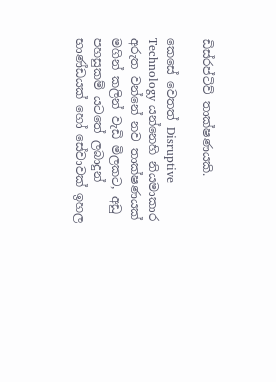ඩිස්රප්ටිව් තාක්ෂණයකි.

කෙසේ වෙතත් Disruptive Technology යන්නෙහි නියමාකාර අරුත වන්නේ නව තාක්ෂණයක් මගින් කලින් වැඩි මිලකට, අඩු පහසුකම් යටතේ ලබාදුන් භාණ්ඩයක් හෝ සේවාවක් ඉහල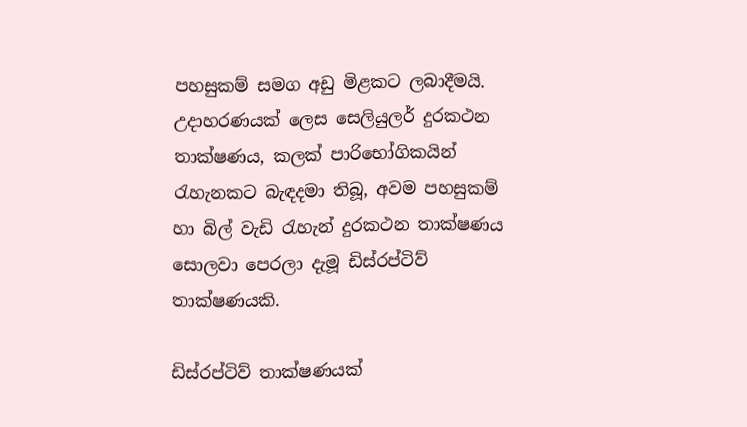පහසුකම් සමග අඩු මිළකට ලබාදීමයි. උදාහරණයක් ලෙස සෙලියුලර් දුරකථන තාක්ෂණය, කලක් පාරිභෝගිකයින් රැහැනකට බැඳදමා තිබූ, අවම පහසුකම් හා බිල් වැඩි රැහැන් දුරකථන තාක්ෂණය සොලවා පෙරලා දැමූ ඩිස්රප්ටිව් තාක්ෂණයකි.

ඩිස්රප්ටිව් තාක්ෂණයක්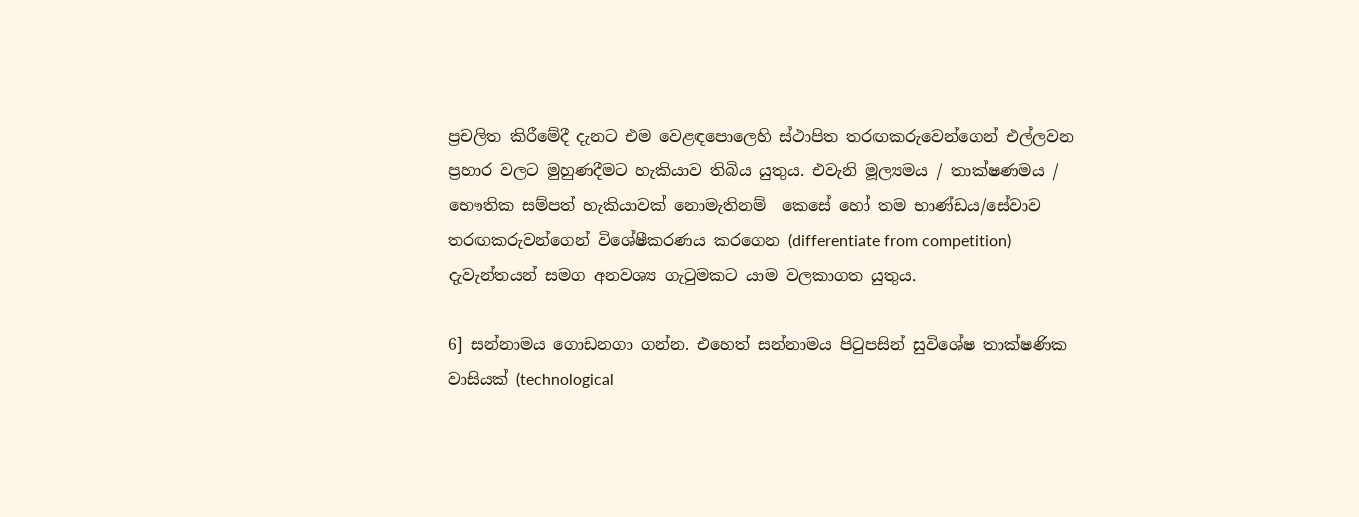ප්‍රචලිත කිරීමේදී දැනට එම වෙළඳපොලෙහි ස්ථාපිත තරඟකරුවෙන්ගෙන් එල්ලවන ප්‍රහාර වලට මුහුණදීමට හැකියාව තිබිය යුතුය. එවැනි මූල්‍යමය / තාක්ෂණමය / භෞතික සම්පත් හැකියාවක් නොමැතිනම්  කෙසේ හෝ තම භාණ්ඩය/සේවාව තරඟකරුවන්ගෙන් විශේෂීකරණය කරගෙන (differentiate from competition) දැවැන්තයන් සමග අනවශ්‍ය ගැටුමකට යාම වලකාගත යුතුය.

6] සන්නාමය ගොඩනගා ගන්න. එහෙත් සන්නාමය පිටුපසින් සුවිශේෂ තාක්ෂණික වාසියක් (technological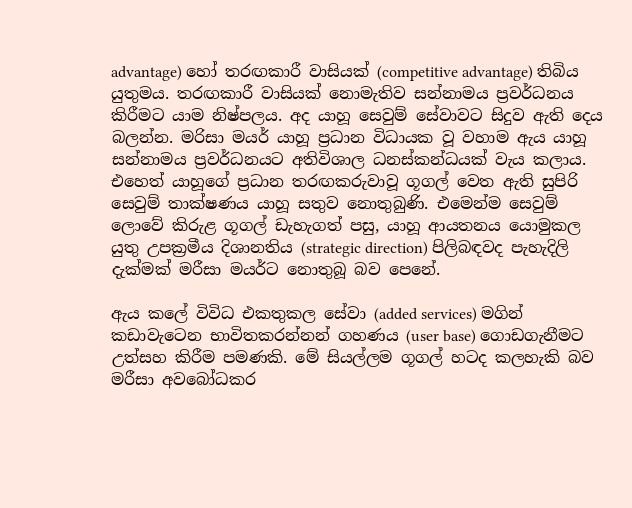advantage) හෝ තරඟකාරී වාසියක් (competitive advantage) තිබිය යුතුමය. තරඟකාරී වාසියක් නොමැතිව සන්නාමය ප්‍රවර්ධනය කිරීමට යාම නිෂ්පලය. අද යාහූ සෙවුම් සේවාවට සිදුව ඇති දෙය බලන්න. මරිසා මයර් යාහූ ප්‍රධාන විධායක වූ වහාම ඇය යාහූ සන්නාමය ප්‍රවර්ධනයට අතිවිශාල ධනස්කන්ධයක් වැය කලාය. එහෙත් යාහූගේ ප්‍රධාන තරඟකරුවාවූ ගූගල් වෙත ඇති සුපිරි සෙවුම් තාක්ෂණය යාහූ සතුව නොතුබුණි. එමෙන්ම සෙවුම් ලොවේ කිරුළ ගූගල් ඩැහැගත් පසු, යාහූ ආයතනය යොමුකල යුතු උපක්‍රමීය දිශානතිය (strategic direction) පිලිබඳවද පැහැදිලි දැක්මක් මරීසා මයර්ට නොතුබූ බව පෙනේ.

ඇය කලේ විවිධ එකතුකල සේවා (added services) මගින් කඩාවැටෙන භාවිතකරන්නන් ගහණය (user base) ගොඩගැනීමට උත්සහ කිරීම පමණකි. මේ සියල්ලම ගූගල් හටද කලහැකි බව මරීසා අවබෝධකර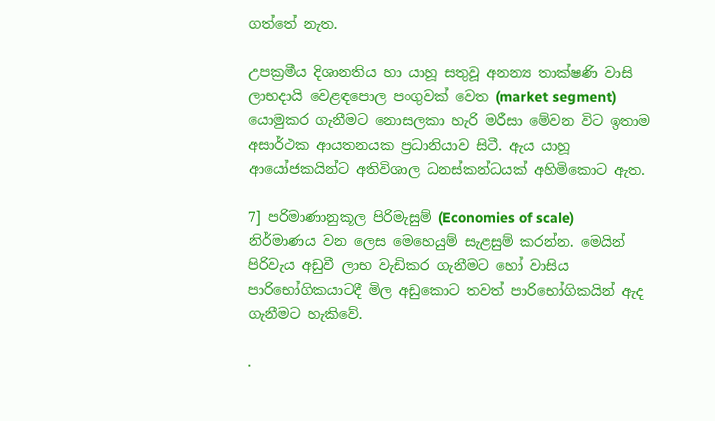ගත්තේ නැත.

උපක්‍රමීය දිශානතිය හා යාහූ සතුවූ අනන්‍ය තාක්ෂණි වාසි ලාභදායි වෙළඳපොල පංගුවක් වෙත (market segment) යොමුකර ගැනීමට නොසලකා හැරි මරීසා මේවන විට ඉතාම අසාර්ථක ආයතනයක ප්‍රධානියාව සිටී. ඇය යාහූ ආයෝජකයින්ට අතිවිශාල ධනස්කන්ධයක් අහිමිකොට ඇත.

7] පරිමාණානුකූල පිරිමැසුම් (Economies of scale) නිර්මාණය වන ලෙස මෙහෙයුම් සැළසුම් කරන්න. මෙයින් පිරිවැය අඩුවී ලාභ වැඩිකර ගැනීමට හෝ වාසිය පාරිභෝගිකයාටදී මිල අඩුකොට තවත් පාරිභෝගිකයින් ඇද ගැනීමට හැකිවේ.

.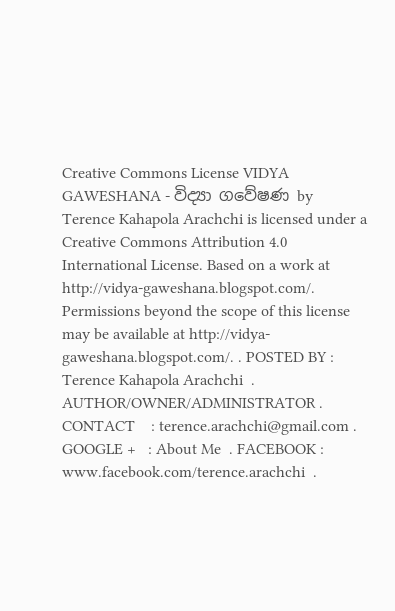Creative Commons License VIDYA GAWESHANA - විද්‍යා ගවේෂණ by Terence Kahapola Arachchi is licensed under a Creative Commons Attribution 4.0 International License. Based on a work at http://vidya-gaweshana.blogspot.com/. Permissions beyond the scope of this license may be available at http://vidya-gaweshana.blogspot.com/. . POSTED BY : Terence Kahapola Arachchi  . AUTHOR/OWNER/ADMINISTRATOR . CONTACT    : terence.arachchi@gmail.com . GOOGLE +   : About Me  . FACEBOOK : www.facebook.com/terence.arachchi  .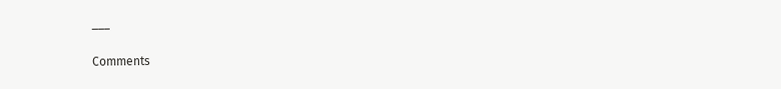___

Comments